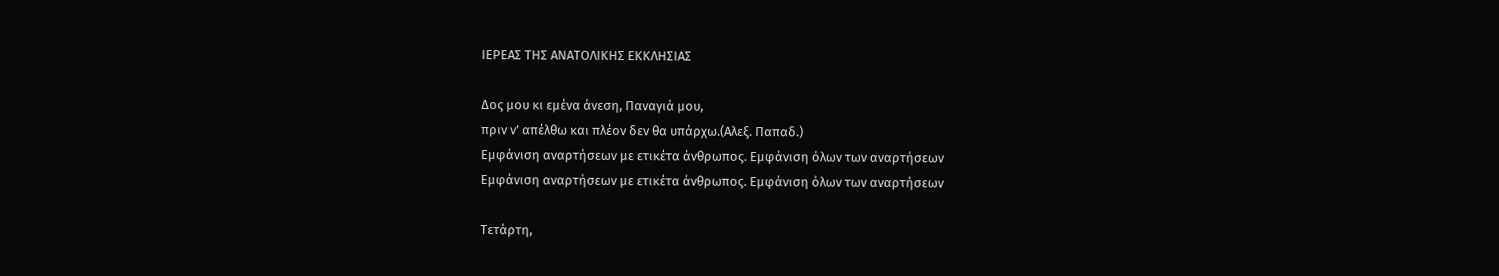ΙΕΡΕΑΣ ΤΗΣ ΑΝΑΤΟΛΙΚΗΣ ΕΚΚΛΗΣΙΑΣ

Δος μου κι εμένα άνεση, Παναγιά μου,
πριν ν’ απέλθω και πλέον δεν θα υπάρχω.(Αλεξ. Παπαδ.)
Εμφάνιση αναρτήσεων με ετικέτα άνθρωπος. Εμφάνιση όλων των αναρτήσεων
Εμφάνιση αναρτήσεων με ετικέτα άνθρωπος. Εμφάνιση όλων των αναρτήσεων

Τετάρτη,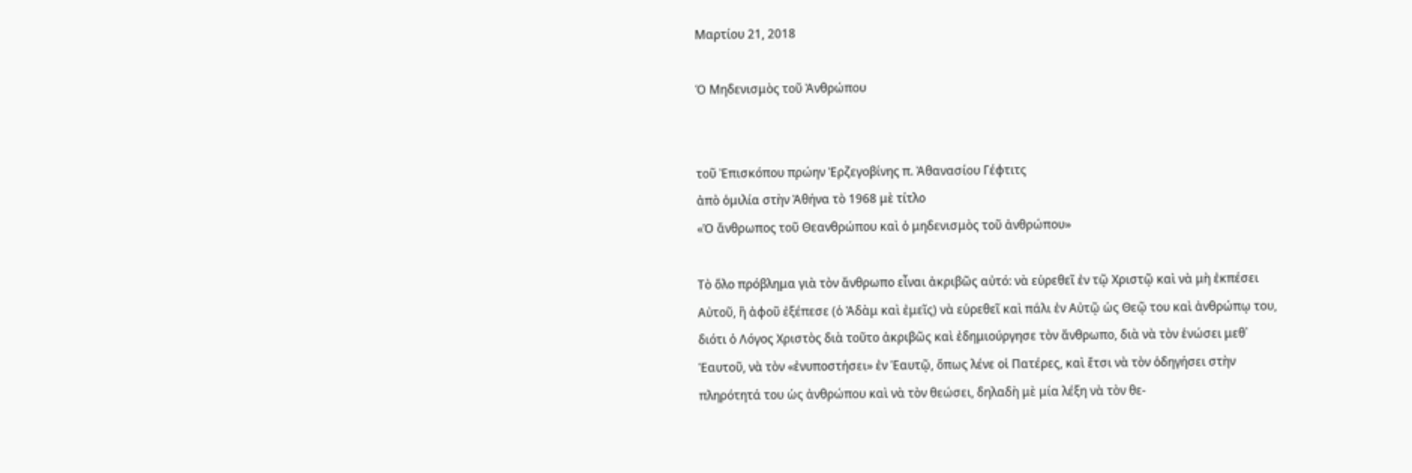Μαρτίου 21, 2018

Ὁ Μηδενισμὸς τοῦ Ἀνθρώπου


τοῦ Ἐπισκόπου πρώην Ἐρζεγοβίνης π. Ἀθανασίου Γέφτιτς
ἀπὸ ὁμιλία στὴν Ἀθήνα τὸ 1968 μὲ τίτλο
«Ὁ ἄνθρωπος τοῦ Θεανθρώπου καὶ ὁ μηδενισμὸς τοῦ ἀνθρώπου»

Τὸ ὅλο πρόβλημα γιὰ τὸν ἄνθρωπο εἶναι ἀκριβῶς αὐτό: νὰ εὑρεθεῖ ἐν τῷ Χριστῷ καὶ νὰ μὴ ἐκπέσει Αὐτοῦ, ἢ ἀφοῦ ἐξέπεσε (ὁ Ἀδὰμ καὶ ἐμεῖς) νὰ εὑρεθεῖ καὶ πάλι ἐν Αὐτῷ ὡς Θεῷ του καὶ ἀνθρώπῳ του, διότι ὁ Λόγος Χριστὸς διὰ τοῦτο ἀκριβῶς καὶ ἐδημιούργησε τὸν ἄνθρωπο, διὰ νὰ τὸν ἑνώσει μεθ᾿ Ἑαυτοῦ, νὰ τὸν «ἐνυποστήσει» ἐν Ἑαυτῷ, ὅπως λένε οἱ Πατέρες, καὶ ἔτσι νὰ τὸν ὁδηγήσει στὴν πληρότητά του ὡς ἀνθρώπου καὶ νὰ τὸν θεώσει, δηλαδὴ μὲ μία λέξη νὰ τὸν θε-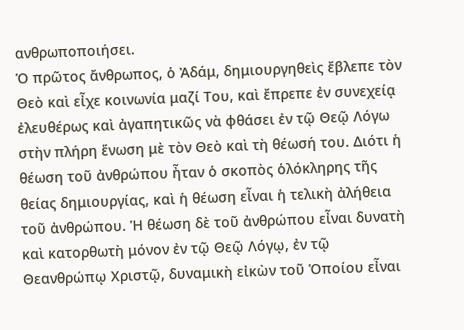ανθρωποποιήσει.
Ὁ πρῶτος ἄνθρωπος, ὁ Ἀδάμ, δημιουργηθεὶς ἔβλεπε τὸν Θεὸ καὶ εἶχε κοινωνία μαζί Του, καὶ ἔπρεπε ἐν συνεχείᾳ ἐλευθέρως καὶ ἀγαπητικῶς νὰ φθάσει ἐν τῷ Θεῷ Λόγω στὴν πλήρη ἕνωση μὲ τὸν Θεὸ καὶ τὴ θέωσή του. Διότι ἡ θέωση τοῦ ἀνθρώπου ἦταν ὁ σκοπὸς ὁλόκληρης τῆς θείας δημιουργίας, καὶ ἡ θέωση εἶναι ἡ τελικὴ ἀλήθεια τοῦ ἀνθρώπου. Ἡ θέωση δὲ τοῦ ἀνθρώπου εἶναι δυνατὴ καὶ κατορθωτὴ μόνον ἐν τῷ Θεῷ Λόγῳ, ἐν τῷ Θεανθρώπῳ Χριστῷ, δυναμικὴ εἰκὼν τοῦ Ὁποίου εἶναι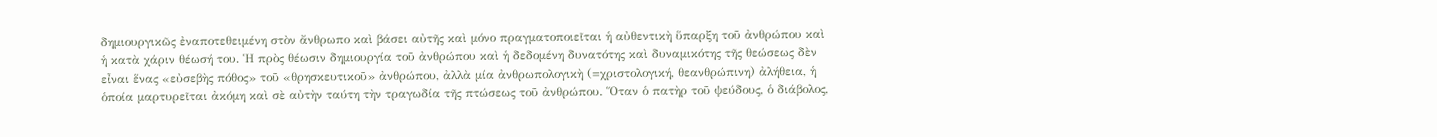δημιουργικῶς ἐναποτεθειμένη στὸν ἄνθρωπο καὶ βάσει αὐτῆς καὶ μόνο πραγματοποιεῖται ἡ αὐθεντικὴ ὕπαρξη τοῦ ἀνθρώπου καὶ ἡ κατὰ χάριν θέωσή του. Ἡ πρὸς θέωσιν δημιουργία τοῦ ἀνθρώπου καὶ ἡ δεδομένη δυνατότης καὶ δυναμικότης τῆς θεώσεως δὲν εἶναι ἕνας «εὐσεβὴς πόθος» τοῦ «θρησκευτικοῦ» ἀνθρώπου, ἀλλὰ μία ἀνθρωπολογικὴ (=χριστολογική, θεανθρώπινη) ἀλήθεια, ἡ ὁποία μαρτυρεῖται ἀκόμη καὶ σὲ αὐτὴν ταύτη τὴν τραγωδία τῆς πτώσεως τοῦ ἀνθρώπου. Ὅταν ὁ πατὴρ τοῦ ψεύδους, ὁ διάβολος,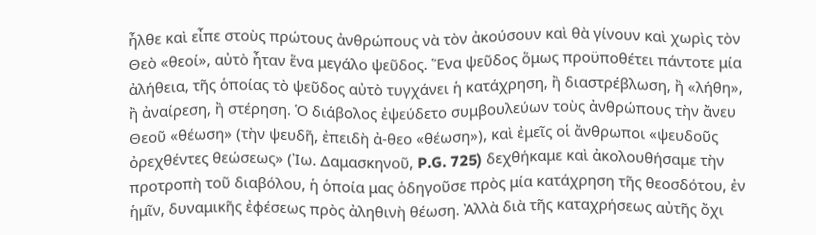ἦλθε καὶ εἶπε στοὺς πρώτους ἀνθρώπους νὰ τὸν ἀκούσουν καὶ θὰ γίνουν καὶ χωρὶς τὸν Θεὸ «θεοί», αὐτὸ ἦταν ἕνα μεγάλο ψεῦδος. Ἕνα ψεῦδος ὅμως προϋποθέτει πάντοτε μία ἀλήθεια, τῆς ὁποίας τὸ ψεῦδος αὐτὸ τυγχάνει ἡ κατάχρηση, ἢ διαστρέβλωση, ἢ «λήθη», ἢ ἀναίρεση, ἢ στέρηση. Ὁ διάβολος ἐψεύδετο συμβουλεύων τοὺς ἀνθρώπους τὴν ἄνευ Θεοῦ «θέωση» (τὴν ψευδῆ, ἐπειδὴ ἀ-θεο «θέωση»), καὶ ἐμεῖς οἱ ἄνθρωποι «ψευδοῦς ὀρεχθέντες θεώσεως» (Ἰω. Δαμασκηνοῦ, P.G. 725) δεχθήκαμε καὶ ἀκολουθήσαμε τὴν προτροπὴ τοῦ διαβόλου, ἡ ὁποία μας ὁδηγοῦσε πρὸς μία κατάχρηση τῆς θεοσδότου, ἐν ἡμῖν, δυναμικῆς ἐφέσεως πρὸς ἀληθινὴ θέωση. Ἀλλὰ διὰ τῆς καταχρήσεως αὐτῆς ὄχι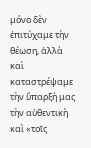μόνο δὲν ἐπιτύχαμε τὴν θέωση, ἀλλὰ καὶ καταστρέψαμε τὴν ὕπαρξή μας τὴν αὐθεντικὴ καὶ «τοῖς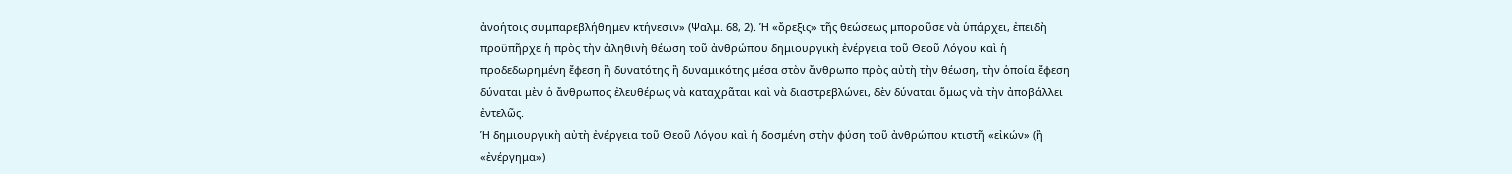ἀνοήτοις συμπαρεβλήθημεν κτήνεσιν» (Ψαλμ. 68, 2). Ἡ «ὄρεξις» τῆς θεώσεως μποροῦσε νὰ ὑπάρχει, ἐπειδὴ προϋπῆρχε ἡ πρὸς τὴν ἀληθινὴ θέωση τοῦ ἀνθρώπου δημιουργικὴ ἐνέργεια τοῦ Θεοῦ Λόγου καὶ ἡ προδεδωρημένη ἔφεση ἢ δυνατότης ἢ δυναμικότης μέσα στὸν ἄνθρωπο πρὸς αὐτὴ τὴν θέωση, τὴν ὁποία ἔφεση δύναται μὲν ὁ ἄνθρωπος ἐλευθέρως νὰ καταχρᾶται καὶ νὰ διαστρεβλώνει, δὲν δύναται ὅμως νὰ τὴν ἀποβάλλει ἐντελῶς.
Ἡ δημιουργικὴ αὐτὴ ἐνέργεια τοῦ Θεοῦ Λόγου καὶ ἡ δοσμένη στὴν φύση τοῦ ἀνθρώπου κτιστῆ «εἰκών» (ἢ «ἐνέργημα»)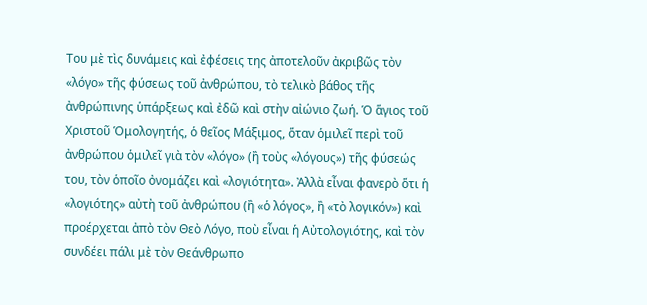Του μὲ τὶς δυνάμεις καὶ ἐφέσεις της ἀποτελοῦν ἀκριβῶς τὸν «λόγο» τῆς φύσεως τοῦ ἀνθρώπου, τὸ τελικὸ βάθος τῆς ἀνθρώπινης ὑπάρξεως καὶ ἐδῶ καὶ στὴν αἰώνιο ζωή. Ὁ ἅγιος τοῦ Χριστοῦ Ὁμολογητής, ὁ θεῖος Μάξιμος, ὅταν ὁμιλεῖ περὶ τοῦ ἀνθρώπου ὁμιλεῖ γιὰ τὸν «λόγο» (ἢ τοὺς «λόγους») τῆς φύσεώς του, τὸν ὁποῖο ὀνομάζει καὶ «λογιότητα». Ἀλλὰ εἶναι φανερὸ ὅτι ἡ «λογιότης» αὐτὴ τοῦ ἀνθρώπου (ἢ «ὁ λόγος», ἢ «τὸ λογικόν») καὶ προέρχεται ἀπὸ τὸν Θεὸ Λόγο, ποὺ εἶναι ἡ Αὐτολογιότης, καὶ τὸν συνδέει πάλι μὲ τὸν Θεάνθρωπο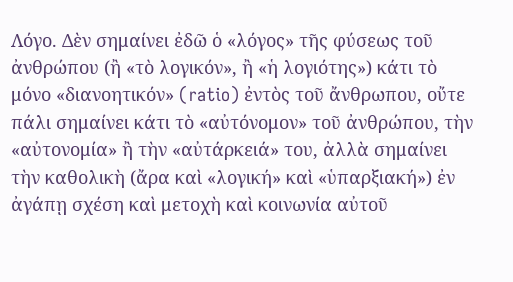Λόγο. Δὲν σημαίνει ἐδῶ ὁ «λόγος» τῆς φύσεως τοῦ ἀνθρώπου (ἢ «τὸ λογικόν», ἢ «ἡ λογιότης») κάτι τὸ μόνο «διανοητικόν» (ratio) ἐντὸς τοῦ ἄνθρωπου, οὔτε πάλι σημαίνει κάτι τὸ «αὐτόνομον» τοῦ ἀνθρώπου, τὴν «αὐτονομία» ἢ τὴν «αὐτάρκειά» του, ἀλλὰ σημαίνει τὴν καθολικὴ (ἄρα καὶ «λογική» καὶ «ὑπαρξιακή») ἐν ἀγάπῃ σχέση καὶ μετοχὴ καὶ κοινωνία αὐτοῦ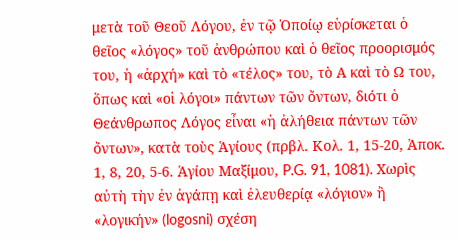μετὰ τοῦ Θεοῦ Λόγου, ἐν τῷ Ὁποίῳ εὑρίσκεται ὁ θεῖος «λόγος» τοῦ ἀνθρώπου καὶ ὁ θεῖος προορισμός του, ἡ «ἀρχή» καὶ τὸ «τέλος» του, τὸ Α καὶ τὸ Ω του, ὅπως καὶ «οἱ λόγοι» πάντων τῶν ὄντων, διότι ὁ Θεάνθρωπος Λόγος εἶναι «ἡ ἀλήθεια πάντων τῶν ὄντων», κατὰ τοὺς Ἁγίους (πρβλ. Κολ. 1, 15-20, Ἀποκ. 1, 8, 20, 5-6. Ἁγίου Μαξίμου, P.G. 91, 1081). Χωρὶς αὐτὴ τὴν ἐν ἀγάπῃ καὶ ἐλευθερίᾳ «λόγιον» ἢ «λογικήν» (logosni) σχέση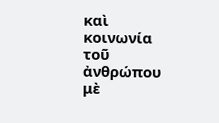καὶ κοινωνία τοῦ ἀνθρώπου μὲ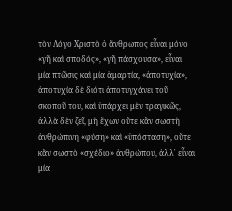τὸν Λόγο Χριστὸ ὁ ἄνθρωπος εἶναι μόνο «γῆ καὶ σποδός», «γῆ πάσχουσα», εἶναι μία πτῶσις καὶ μία ἁμαρτία, «ἀποτυχία», ἀποτυχία δὲ διότι ἀποτυγχάνει τοῦ σκοποῦ του, καὶ ὑπάρχει μὲν τραγικῶς, ἀλλὰ δὲν ζεῖ, μὴ ἔχων οὔτε κἂν σωστὴ ἀνθρώπινη «φύση» καὶ «ὑπόσταση», οὔτε κἂν σωστὸ «σχέδιο» ἀνθρώπου, ἀλλ᾿ εἶναι μία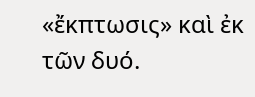«ἔκπτωσις» καὶ ἐκ τῶν δυό.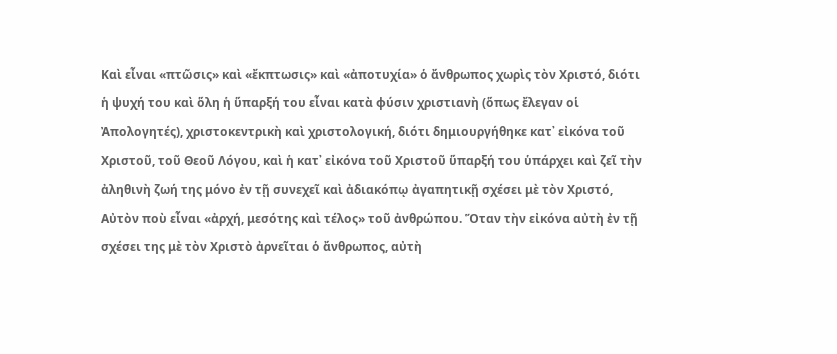Καὶ εἶναι «πτῶσις» καὶ «ἔκπτωσις» καὶ «ἀποτυχία» ὁ ἄνθρωπος χωρὶς τὸν Χριστό, διότι ἡ ψυχή του καὶ ὅλη ἡ ὕπαρξή του εἶναι κατὰ φύσιν χριστιανὴ (ὅπως ἔλεγαν οἱ Ἀπολογητές), χριστοκεντρικὴ καὶ χριστολογική, διότι δημιουργήθηκε κατ᾿ εἰκόνα τοῦ Χριστοῦ, τοῦ Θεοῦ Λόγου, καὶ ἡ κατ᾿ εἰκόνα τοῦ Χριστοῦ ὕπαρξή του ὑπάρχει καὶ ζεῖ τὴν ἀληθινὴ ζωή της μόνο ἐν τῇ συνεχεῖ καὶ ἀδιακόπῳ ἀγαπητικῇ σχέσει μὲ τὸν Χριστό, Αὐτὸν ποὺ εἶναι «ἀρχή, μεσότης καὶ τέλος» τοῦ ἀνθρώπου. Ὅταν τὴν εἰκόνα αὐτὴ ἐν τῇ σχέσει της μὲ τὸν Χριστὸ ἀρνεῖται ὁ ἄνθρωπος, αὐτὴ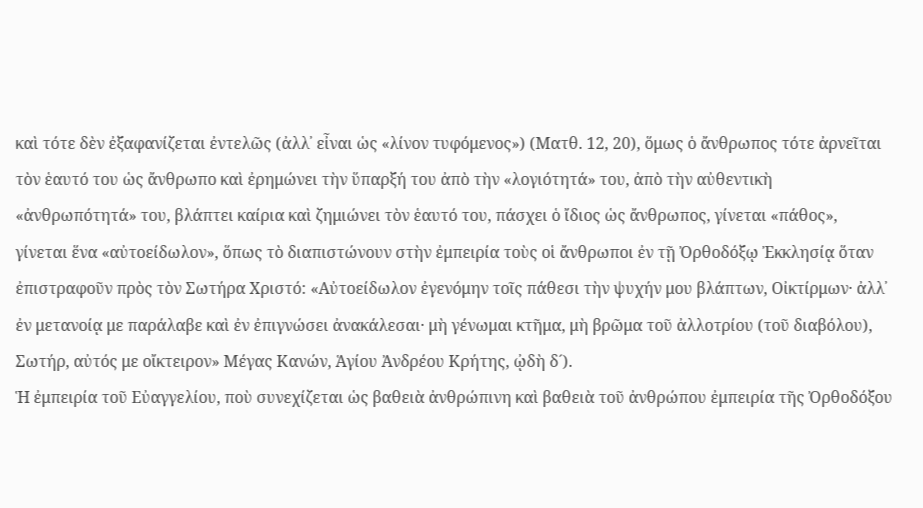καὶ τότε δὲν ἐξαφανίζεται ἐντελῶς (ἀλλ᾿ εἶναι ὡς «λίνον τυφόμενος») (Ματθ. 12, 20), ὅμως ὁ ἄνθρωπος τότε ἀρνεῖται τὸν ἑαυτό του ὡς ἄνθρωπο καὶ ἐρημώνει τὴν ὕπαρξή του ἀπὸ τὴν «λογιότητά» του, ἀπὸ τὴν αὐθεντικὴ «ἀνθρωπότητά» του, βλάπτει καίρια καὶ ζημιώνει τὸν ἑαυτό του, πάσχει ὁ ἴδιος ὡς ἄνθρωπος, γίνεται «πάθος», γίνεται ἕνα «αὐτοείδωλον», ὅπως τὸ διαπιστώνουν στὴν ἐμπειρία τοὺς οἱ ἄνθρωποι ἐν τῇ Ὀρθοδόξῳ Ἐκκλησίᾳ ὅταν ἐπιστραφοῦν πρὸς τὸν Σωτήρα Χριστό: «Αὐτοείδωλον ἐγενόμην τοῖς πάθεσι τὴν ψυχήν μου βλάπτων, Οἰκτίρμων· ἀλλ᾿ ἐν μετανοίᾳ με παράλαβε καὶ ἐν ἐπιγνώσει ἀνακάλεσαι· μὴ γένωμαι κτῆμα, μὴ βρῶμα τοῦ ἀλλοτρίου (τοῦ διαβόλου), Σωτήρ, αὐτός με οἴκτειρον» Μέγας Κανών, Ἁγίου Ἀνδρέου Κρήτης, ᾠδὴ δ´).
Ἡ ἐμπειρία τοῦ Εὐαγγελίου, ποὺ συνεχίζεται ὡς βαθειὰ ἀνθρώπινη καὶ βαθειὰ τοῦ ἀνθρώπου ἐμπειρία τῆς Ὀρθοδόξου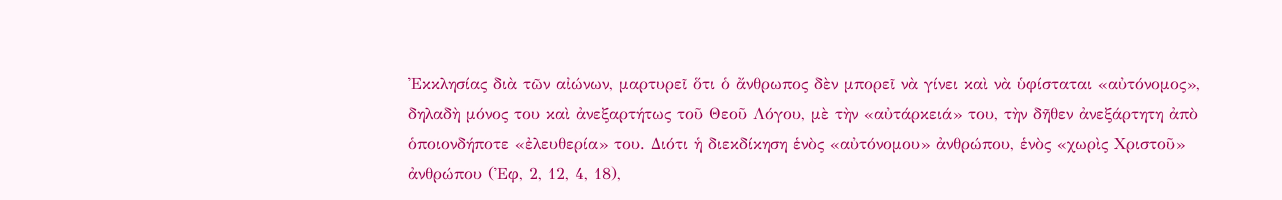Ἐκκλησίας διὰ τῶν αἰώνων, μαρτυρεῖ ὅτι ὁ ἄνθρωπος δὲν μπορεῖ νὰ γίνει καὶ νὰ ὑφίσταται «αὐτόνομος», δηλαδὴ μόνος του καὶ ἀνεξαρτήτως τοῦ Θεοῦ Λόγου, μὲ τὴν «αὐτάρκειά» του, τὴν δῆθεν ἀνεξάρτητη ἀπὸ ὁποιονδήποτε «ἐλευθερία» του. Διότι ἡ διεκδίκηση ἑνὸς «αὐτόνομου» ἀνθρώπου, ἑνὸς «χωρὶς Χριστοῦ» ἀνθρώπου (Ἐφ, 2, 12, 4, 18),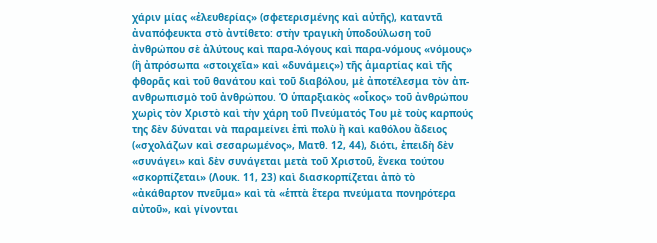χάριν μίας «ἐλευθερίας» (σφετερισμένης καὶ αὐτῆς), καταντᾶ ἀναπόφευκτα στὸ ἀντίθετο: στὴν τραγικὴ ὑποδούλωση τοῦ ἀνθρώπου σὲ ἀλύτους καὶ παρα-λόγους καὶ παρα-νόμους «νόμους» (ἢ ἀπρόσωπα «στοιχεῖα» καὶ «δυνάμεις») τῆς ἁμαρτίας καὶ τῆς φθορᾶς καὶ τοῦ θανάτου καὶ τοῦ διαβόλου, μὲ ἀποτέλεσμα τὸν ἀπ-ανθρωπισμὸ τοῦ ἀνθρώπου. Ὁ ὑπαρξιακὸς «οἶκος» τοῦ ἀνθρώπου χωρὶς τὸν Χριστὸ καὶ τὴν χάρη τοῦ Πνεύματός Του μὲ τοὺς καρπούς της δὲν δύναται νὰ παραμείνει ἐπὶ πολὺ ἢ καὶ καθόλου ἄδειος («σχολάζων καὶ σεσαρωμένος», Ματθ. 12, 44), διότι, ἐπειδὴ δὲν «συνάγει» καὶ δὲν συνάγεται μετὰ τοῦ Χριστοῦ, ἕνεκα τούτου «σκορπίζεται» (Λουκ. 11, 23) καὶ διασκορπίζεται ἀπὸ τὸ «ἀκάθαρτον πνεῦμα» καὶ τὰ «ἑπτὰ ἕτερα πνεύματα πονηρότερα αὐτοῦ», καὶ γίνονται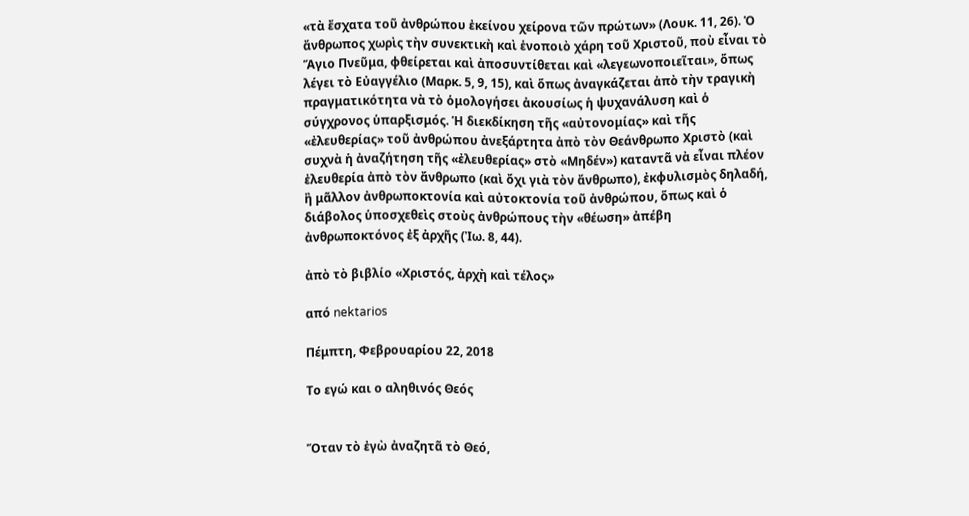«τὰ ἔσχατα τοῦ ἀνθρώπου ἐκείνου χείρονα τῶν πρώτων» (Λουκ. 11, 26). Ὁ ἄνθρωπος χωρὶς τὴν συνεκτικὴ καὶ ἑνοποιὸ χάρη τοῦ Χριστοῦ, ποὺ εἶναι τὸ Ἅγιο Πνεῦμα, φθείρεται καὶ ἀποσυντίθεται καὶ «λεγεωνοποιεῖται», ὅπως λέγει τὸ Εὐαγγέλιο (Μαρκ. 5, 9, 15), καὶ ὅπως ἀναγκάζεται ἀπὸ τὴν τραγικὴ πραγματικότητα νὰ τὸ ὁμολογήσει ἀκουσίως ἡ ψυχανάλυση καὶ ὁ σύγχρονος ὑπαρξισμός. Ἡ διεκδίκηση τῆς «αὐτονομίας» καὶ τῆς «ἐλευθερίας» τοῦ ἀνθρώπου ἀνεξάρτητα ἀπὸ τὸν Θεάνθρωπο Χριστὸ (καὶ συχνὰ ἡ ἀναζήτηση τῆς «ἐλευθερίας» στὸ «Μηδέν») καταντᾶ νὰ εἶναι πλέον ἐλευθερία ἀπὸ τὸν ἄνθρωπο (καὶ ὄχι γιὰ τὸν ἄνθρωπο), ἐκφυλισμὸς δηλαδή, ἢ μᾶλλον ἀνθρωποκτονία καὶ αὐτοκτονία τοῦ ἀνθρώπου, ὅπως καὶ ὁ διάβολος ὑποσχεθεὶς στοὺς ἀνθρώπους τὴν «θέωση» ἀπέβη ἀνθρωποκτόνος ἐξ ἀρχῆς (Ἰω. 8, 44).

ἀπὸ τὸ βιβλίο «Χριστός, ἀρχὴ καὶ τέλος»

από nektarios

Πέμπτη, Φεβρουαρίου 22, 2018

Το εγώ και ο αληθινός Θεός


Ὅταν τὸ ἐγὼ ἀναζητᾶ τὸ Θεό,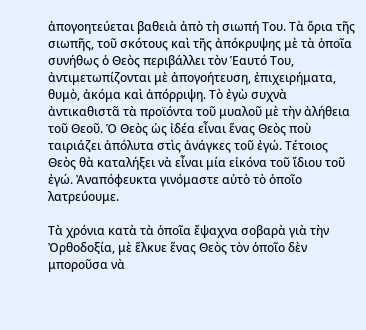ἀπογοητεύεται βαθειὰ ἀπὸ τὴ σιωπή Του. Τὰ ὅρια τῆς σιωπῆς, τοῦ σκότους καὶ τῆς ἀπόκρυψης μὲ τὰ ὁποῖα συνήθως ὁ Θεὸς περιβάλλει τὸν Ἑαυτό Του, ἀντιμετωπίζονται μὲ ἀπογοήτευση, ἐπιχειρήματα, θυμὸ, ἀκόμα καὶ ἀπόρριψη. Τὸ ἐγὼ συχνὰ ἀντικαθιστᾶ τὰ προϊόντα τοῦ μυαλοῦ μὲ τὴν ἀλήθεια τοῦ Θεοῦ. Ὁ Θεὸς ὡς ἰδέα εἶναι ἕνας Θεὸς ποὺ ταιριάζει ἀπόλυτα στὶς ἀνάγκες τοῦ ἐγώ. Τέτοιος Θεὸς θὰ καταλήξει νὰ εἶναι μία εἰκόνα τοῦ ἴδιου τοῦ ἐγώ. Ἀναπόφευκτα γινόμαστε αὐτὸ τὸ ὁποῖο λατρεύουμε.

Τὰ χρόνια κατὰ τὰ ὁποῖα ἔψαχνα σοβαρὰ γιὰ τὴν Ὀρθοδοξία, μὲ ἕλκυε ἕνας Θεὸς τὸν ὁποῖο δὲν μποροῦσα νὰ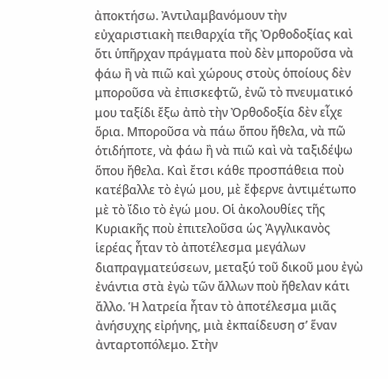ἀποκτήσω. Ἀντιλαμβανόμουν τὴν εὐχαριστιακὴ πειθαρχία τῆς Ὀρθοδοξίας καὶ ὅτι ὑπῆρχαν πράγματα ποὺ δὲν μποροῦσα νὰ φάω ἢ νὰ πιῶ καὶ χώρους στοὺς ὁποίους δὲν μποροῦσα νὰ ἐπισκεφτῶ, ἐνῶ τὸ πνευματικό μου ταξίδι ἔξω ἀπὸ τὴν Ὀρθοδοξία δὲν εἶχε ὅρια. Μποροῦσα νὰ πάω ὅπου ἤθελα, νὰ πῶ ὁτιδήποτε, νὰ φάω ἢ νὰ πιῶ καὶ νὰ ταξιδέψω ὅπου ἤθελα. Καὶ ἔτσι κάθε προσπάθεια ποὺ κατέβαλλε τὸ ἐγώ μου, μὲ ἔφερνε ἀντιμέτωπο μὲ τὸ ἴδιο τὸ ἐγώ μου. Οἱ ἀκολουθίες τῆς Κυριακῆς ποὺ ἐπιτελοῦσα ὡς Ἀγγλικανὸς ἱερέας ἦταν τὸ ἀποτέλεσμα μεγάλων διαπραγματεύσεων, μεταξύ τοῦ δικοῦ μου ἐγὼ ἐνάντια στὰ ἐγὼ τῶν ἄλλων ποὺ ἤθελαν κάτι ἄλλο. Ἡ λατρεία ἦταν τὸ ἀποτέλεσμα μιᾶς ἀνήσυχης εἰρήνης, μιὰ ἐκπαίδευση σ’ ἕναν ἀνταρτοπόλεμο. Στὴν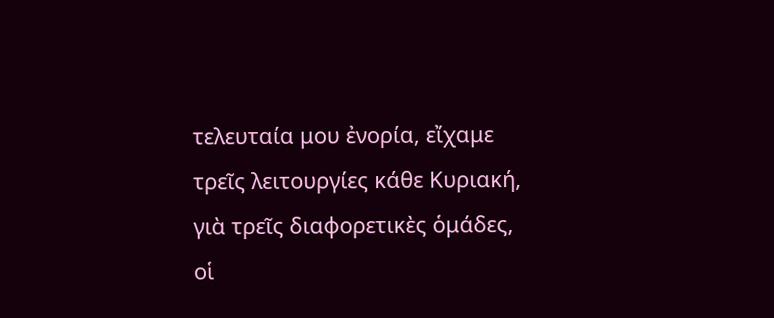τελευταία μου ἐνορία, εἴχαμε τρεῖς λειτουργίες κάθε Κυριακή, γιὰ τρεῖς διαφορετικὲς ὁμάδες, οἱ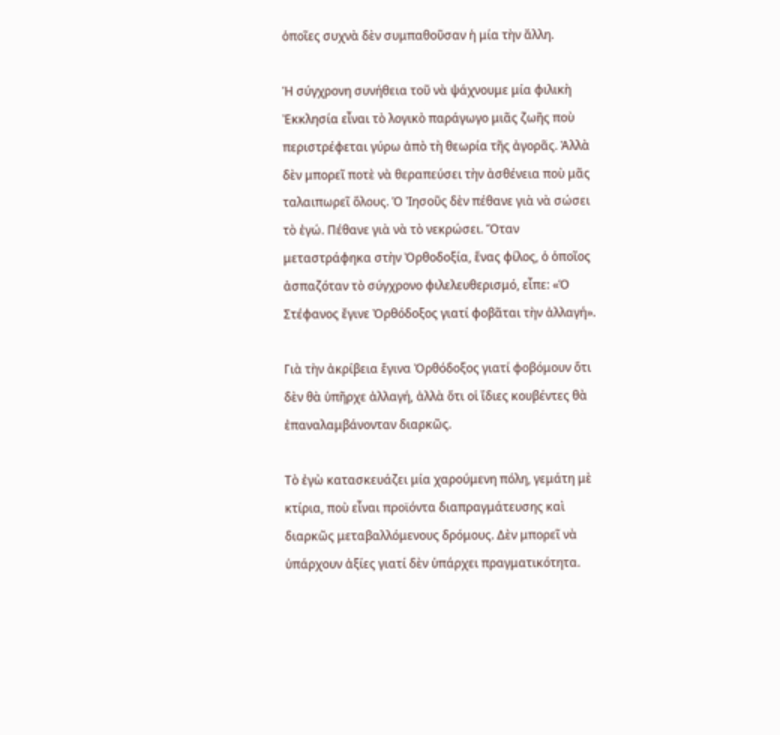ὁποῖες συχνὰ δὲν συμπαθοῦσαν ἡ μία τὴν ἄλλη.

Ἡ σύγχρονη συνήθεια τοῦ νὰ ψάχνουμε μία φιλικὴ Ἐκκλησία εἶναι τὸ λογικὸ παράγωγο μιᾶς ζωῆς ποὺ περιστρέφεται γύρω ἀπὸ τὴ θεωρία τῆς ἀγορᾶς. Ἀλλὰ δὲν μπορεῖ ποτὲ νὰ θεραπεύσει τὴν ἀσθένεια ποὺ μᾶς ταλαιπωρεῖ ὅλους. Ὁ Ἰησοῦς δὲν πέθανε γιὰ νὰ σώσει τὸ ἐγώ. Πέθανε γιὰ νὰ τὸ νεκρώσει. Ὅταν μεταστράφηκα στὴν Ὀρθοδοξία, ἕνας φίλος, ὁ ὁποῖος ἀσπαζόταν τὸ σύγχρονο φιλελευθερισμό, εἶπε: «Ὁ Στέφανος ἔγινε Ὀρθόδοξος γιατί φοβᾶται τὴν ἀλλαγή».

Γιὰ τὴν ἀκρίβεια ἔγινα Ὀρθόδοξος γιατί φοβόμουν ὅτι δὲν θὰ ὑπῆρχε ἀλλαγή, ἀλλὰ ὅτι οἱ ἴδιες κουβέντες θὰ ἐπαναλαμβάνονταν διαρκῶς.

Τὸ ἐγὼ κατασκευάζει μία χαρούμενη πόλη, γεμάτη μὲ κτίρια, ποὺ εἶναι προϊόντα διαπραγμάτευσης καὶ διαρκῶς μεταβαλλόμενους δρόμους. Δὲν μπορεῖ νὰ ὑπάρχουν ἀξίες γιατί δὲν ὑπάρχει πραγματικότητα.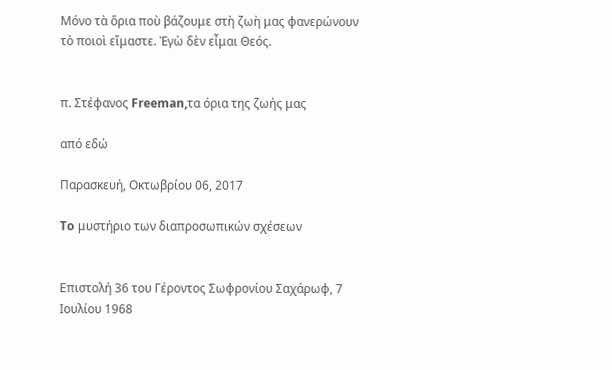Μόνο τὰ ὅρια ποὺ βάζουμε στὴ ζωὴ μας φανερώνουν τὸ ποιοὶ εἴμαστε. Ἐγὼ δὲν εἶμαι Θεός.


π. Στέφανος Freeman,τα όρια της ζωής μας

από εδώ

Παρασκευή, Οκτωβρίου 06, 2017

To μυστήριο των διαπροσωπικών σχέσεων


Επιστολή 36 του Γέροντος Σωφρονίου Σαχάρωφ, 7 Ιουλίου 1968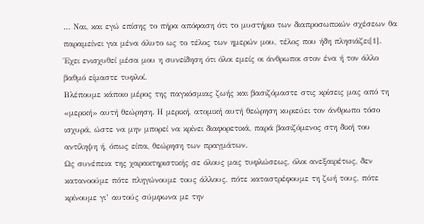… Ναι, και εγώ επίσης το πήρα απόφαση ότι το μυστήριο των διαπροσωπικών σχέσεων θα παραμείνει για μένα άλυτο ως το τέλος των ημερών μου, τέλος που ήδη πλησιάζει[1]. Έχει ενισχυθεί μέσα μου η συνείδηση ότι όλοι εμείς οι άνθρωποι στον ένα ή τον άλλο βαθμό είμαστε τυφλοί.
Βλέπουμε κάποιο μέρος της παγκόσμιας ζωής και βασιζόμαστε στις κρίσεις μας από τη «μερική» αυτή θεώρηση. Η μερική, ατομική αυτή θεώρηση κυριεύει τον άνθρωπο τόσο ισχυρά, ώστε να μην μπορεί να κρίνει διαφορετικά, παρά βασιζόμενος στη δική του αντίληψη ή, όπως είπα, θεώρηση των πραγμάτων.
Ως συνέπεια της χαρακτηριστικής σε όλους μας τυφλώσεως, όλοι ανεξαιρέτως, δεν κατανοούμε πότε πληγώνουμε τους άλλους, πότε καταστρέφουμε τη ζωή τους, πότε κρίνουμε γι’ αυτούς σύμφωνα με την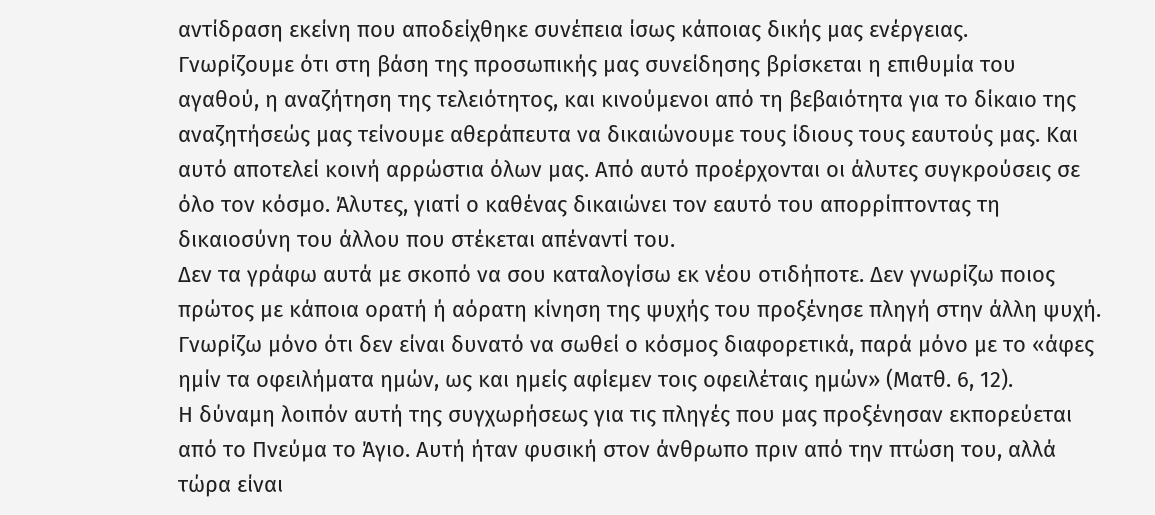αντίδραση εκείνη που αποδείχθηκε συνέπεια ίσως κάποιας δικής μας ενέργειας.
Γνωρίζουμε ότι στη βάση της προσωπικής μας συνείδησης βρίσκεται η επιθυμία του αγαθού, η αναζήτηση της τελειότητος, και κινούμενοι από τη βεβαιότητα για το δίκαιο της αναζητήσεώς μας τείνουμε αθεράπευτα να δικαιώνουμε τους ίδιους τους εαυτούς μας. Και αυτό αποτελεί κοινή αρρώστια όλων μας. Από αυτό προέρχονται οι άλυτες συγκρούσεις σε όλο τον κόσμο. Άλυτες, γιατί ο καθένας δικαιώνει τον εαυτό του απορρίπτοντας τη δικαιοσύνη του άλλου που στέκεται απέναντί του.
Δεν τα γράφω αυτά με σκοπό να σου καταλογίσω εκ νέου οτιδήποτε. Δεν γνωρίζω ποιος πρώτος με κάποια ορατή ή αόρατη κίνηση της ψυχής του προξένησε πληγή στην άλλη ψυχή. Γνωρίζω μόνο ότι δεν είναι δυνατό να σωθεί ο κόσμος διαφορετικά, παρά μόνο με το «άφες ημίν τα οφειλήματα ημών, ως και ημείς αφίεμεν τοις οφειλέταις ημών» (Ματθ. 6, 12).
Η δύναμη λοιπόν αυτή της συγχωρήσεως για τις πληγές που μας προξένησαν εκπορεύεται από το Πνεύμα το Άγιο. Αυτή ήταν φυσική στον άνθρωπο πριν από την πτώση του, αλλά τώρα είναι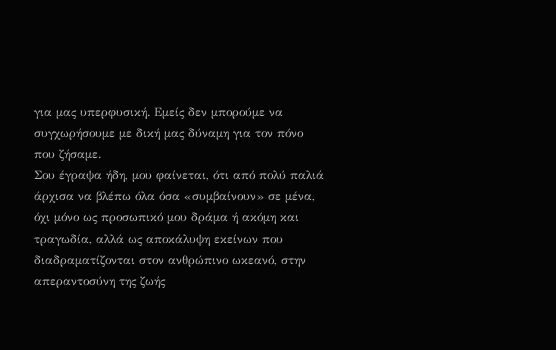για μας υπερφυσική. Εμείς δεν μπορούμε να συγχωρήσουμε με δική μας δύναμη για τον πόνο που ζήσαμε.
Σου έγραψα ήδη, μου φαίνεται, ότι από πολύ παλιά άρχισα να βλέπω όλα όσα «συμβαίνουν» σε μένα, όχι μόνο ως προσωπικό μου δράμα ή ακόμη και τραγωδία, αλλά ως αποκάλυψη εκείνων που διαδραματίζονται στον ανθρώπινο ωκεανό, στην απεραντοσύνη της ζωής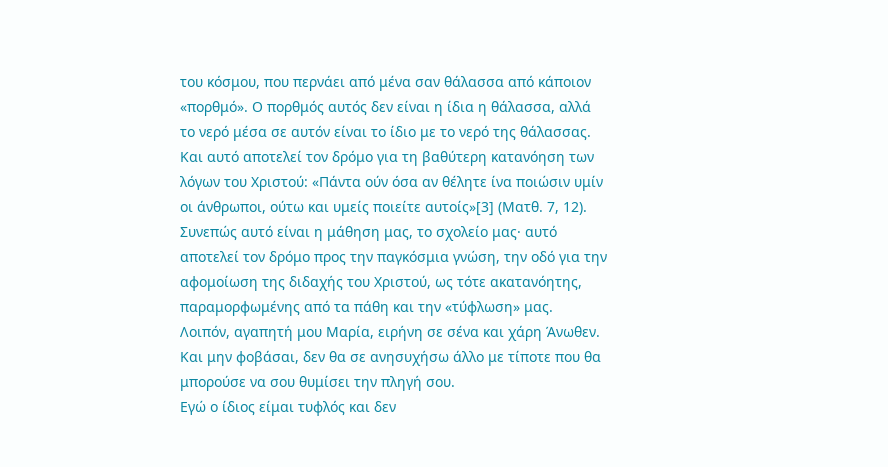του κόσμου, που περνάει από μένα σαν θάλασσα από κάποιον «πορθμό». Ο πορθμός αυτός δεν είναι η ίδια η θάλασσα, αλλά το νερό μέσα σε αυτόν είναι το ίδιο με το νερό της θάλασσας. Και αυτό αποτελεί τον δρόμο για τη βαθύτερη κατανόηση των λόγων του Χριστού: «Πάντα ούν όσα αν θέλητε ίνα ποιώσιν υμίν οι άνθρωποι, ούτω και υμείς ποιείτε αυτοίς»[3] (Ματθ. 7, 12).
Συνεπώς αυτό είναι η μάθηση μας, το σχολείο μας· αυτό αποτελεί τον δρόμο προς την παγκόσμια γνώση, την οδό για την αφομοίωση της διδαχής του Χριστού, ως τότε ακατανόητης, παραμορφωμένης από τα πάθη και την «τύφλωση» μας.
Λοιπόν, αγαπητή μου Μαρία, ειρήνη σε σένα και χάρη Άνωθεν. Και μην φοβάσαι, δεν θα σε ανησυχήσω άλλο με τίποτε που θα μπορούσε να σου θυμίσει την πληγή σου.
Εγώ ο ίδιος είμαι τυφλός και δεν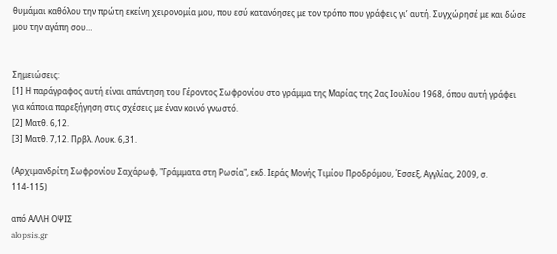θυμάμαι καθόλου την πρώτη εκείνη χειρονομία μου, που εσύ κατανόησες με τον τρόπο που γράφεις γι’ αυτή. Συγχώρησέ με και δώσε μου την αγάπη σου…


Σημειώσεις:
[1] Η παράγραφος αυτή είναι απάντηση του Γέροντος Σωφρονίου στο γράμμα της Μαρίας της 2ας Ιουλίου 1968, όπου αυτή γράφει για κάποια παρεξήγηση στις σχέσεις με έναν κοινό γνωστό.
[2] Ματθ. 6,12.
[3] Ματθ. 7,12. Πρβλ. Λουκ. 6,31.

(Αρχιμανδρίτη Σωφρονίου Σαχάρωφ, "Γράμματα στη Ρωσία", εκδ. Ιεράς Μονής Τιμίου Προδρόμου, Έσσεξ, Αγγλίας, 2009, σ. 114-115)

από ΑΛΛΗ ΟΨΙΣ
alopsis.gr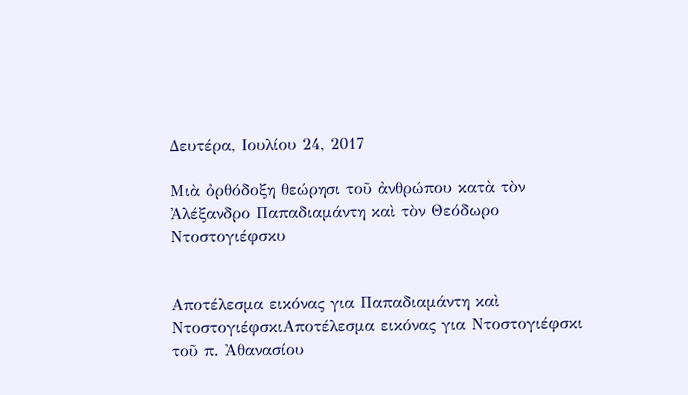Δευτέρα, Ιουλίου 24, 2017

Μιὰ ὀρθόδοξη θεώρησι τοῦ ἀνθρώπου κατὰ τὸν Ἀλέξανδρο Παπαδιαμάντη καὶ τὸν Θεόδωρο Ντοστογιέφσκυ


Αποτέλεσμα εικόνας για Παπαδιαμάντη καὶ ΝτοστογιέφσκιΑποτέλεσμα εικόνας για Ντοστογιέφσκι                         τοῦ π. Ἀθανασίου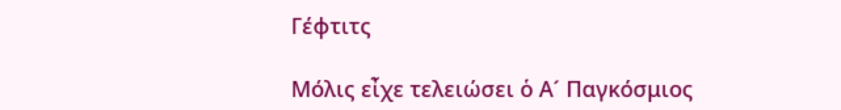Γέφτιτς

Μόλις εἶχε τελειώσει ὁ Α´ Παγκόσμιος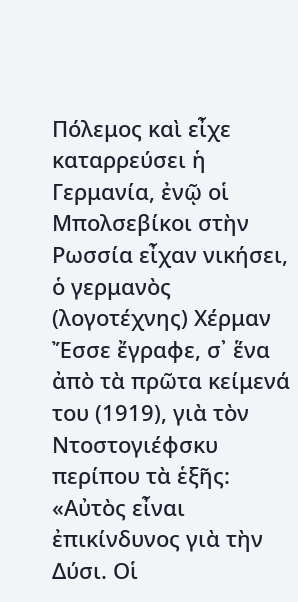Πόλεμος καὶ εἶχε καταρρεύσει ἡ Γερμανία, ἐνῷ οἱ Μπολσεβίκοι στὴν Ρωσσία εἶχαν νικήσει, ὁ γερμανὸς (λογοτέχνης) Χέρμαν Ἔσσε ἔγραφε, σ᾿ ἕνα ἀπὸ τὰ πρῶτα κείμενά του (1919), γιὰ τὸν Ντοστογιέφσκυ περίπου τὰ ἑξῆς: «Αὐτὸς εἶναι ἐπικίνδυνος γιὰ τὴν Δύσι. Οἱ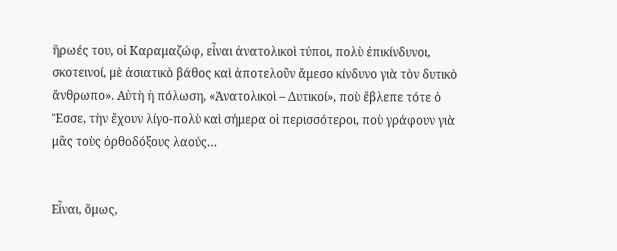ἥρωές του, οἱ Καραμαζώφ, εἶναι ἀνατολικοὶ τύποι, πολὺ ἐπικίνδυνοι, σκοτεινοί, μὲ ἀσιατικὸ βάθος καὶ ἀποτελοῦν ἄμεσο κίνδυνο γιὰ τὸν δυτικὸ ἄνθρωπο». Αὐτὴ ἡ πόλωση, «Ἀνατολικοὶ – Δυτικοί», ποὺ ἔβλεπε τότε ὁ Ἔσσε, τὴν ἔχουν λίγο-πολὺ καὶ σήμερα οἱ περισσότεροι, ποὺ γράφουν γιὰ μᾶς τοὺς ὀρθοδόξους λαούς…


Εἶναι, ὅμως,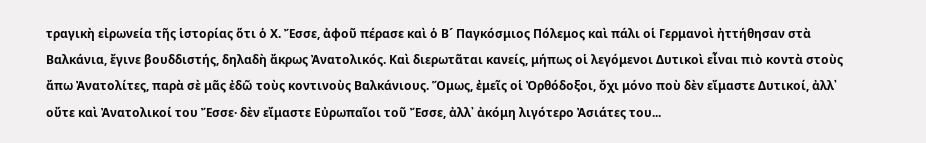τραγικὴ εἰρωνεία τῆς ἱστορίας ὅτι ὁ Χ. Ἔσσε, ἀφοῦ πέρασε καὶ ὁ Β´ Παγκόσμιος Πόλεμος καὶ πάλι οἱ Γερμανοὶ ἠττήθησαν στὰ Βαλκάνια, ἔγινε βουδδιστής, δηλαδὴ ἄκρως Ἀνατολικός. Καὶ διερωτᾶται κανείς, μήπως οἱ λεγόμενοι Δυτικοὶ εἶναι πιὸ κοντὰ στοὺς ἄπω Ἀνατολίτες, παρὰ σὲ μᾶς ἐδῶ τοὺς κοντινοὺς Βαλκάνιους. Ὅμως, ἐμεῖς οἱ Ὀρθόδοξοι, ὄχι μόνο ποὺ δὲν εἴμαστε Δυτικοί, ἀλλ᾿ οὔτε καὶ Ἀνατολικοί του Ἔσσε· δὲν εἴμαστε Εὐρωπαῖοι τοῦ Ἔσσε, ἀλλ᾿ ἀκόμη λιγότερο Ἀσιάτες του...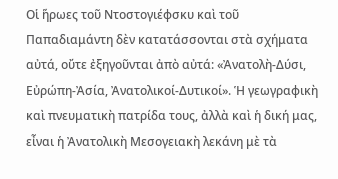Οἱ ἥρωες τοῦ Ντοστογιέφσκυ καὶ τοῦ Παπαδιαμάντη δὲν κατατάσσονται στὰ σχήματα αὐτά, οὔτε ἐξηγοῦνται ἀπὸ αὐτά: «Ἀνατολὴ-Δύσι, Εὐρώπη-Ἀσία, Ἀνατολικοί-Δυτικοί». Ἡ γεωγραφικὴ καὶ πνευματικὴ πατρίδα τους, ἀλλὰ καὶ ἡ δική μας, εἶναι ἡ Ἀνατολικὴ Μεσογειακὴ λεκάνη μὲ τὰ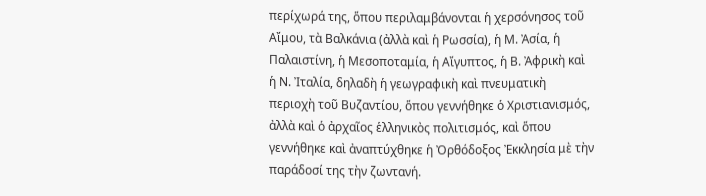περίχωρά της, ὅπου περιλαμβάνονται ἡ χερσόνησος τοῦ Αἴμου, τὰ Βαλκάνια (ἀλλὰ καὶ ἡ Ρωσσία), ἡ Μ. Ἀσία, ἡ Παλαιστίνη, ἡ Μεσοποταμία, ἡ Αἴγυπτος, ἡ Β. Ἀφρικὴ καὶ ἡ Ν. Ἰταλία, δηλαδὴ ἡ γεωγραφικὴ καὶ πνευματικὴ περιοχὴ τοῦ Βυζαντίου, ὅπου γεννήθηκε ὁ Χριστιανισμός, ἀλλὰ καὶ ὁ ἀρχαῖος ἑλληνικὸς πολιτισμός, καὶ ὅπου γεννήθηκε καὶ ἀναπτύχθηκε ἡ Ὀρθόδοξος Ἐκκλησία μὲ τὴν παράδοσί της τὴν ζωντανή.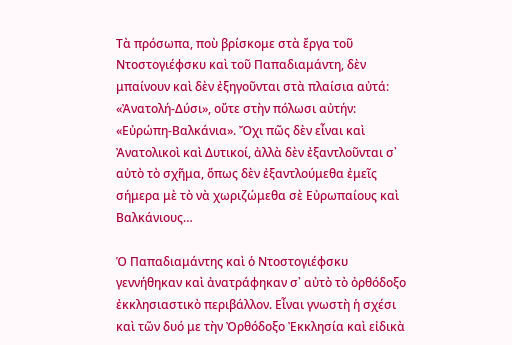Τὰ πρόσωπα, ποὺ βρίσκομε στὰ ἔργα τοῦ Ντοστογιέφσκυ καὶ τοῦ Παπαδιαμάντη, δὲν μπαίνουν καὶ δὲν ἐξηγοῦνται στὰ πλαίσια αὐτά: «Ἀνατολή-Δύσι», οὔτε στὴν πόλωσι αὐτήν: «Εὐρώπη-Βαλκάνια». Ὄχι πῶς δὲν εἶναι καὶ Ἀνατολικοὶ καὶ Δυτικοί, ἀλλὰ δὲν ἐξαντλοῦνται σ᾿ αὐτὸ τὸ σχῆμα, ὅπως δὲν ἐξαντλούμεθα ἐμεῖς σήμερα μὲ τὸ νὰ χωριζώμεθα σὲ Εὐρωπαίους καὶ Βαλκάνιους…

Ὁ Παπαδιαμάντης καὶ ὁ Ντοστογιέφσκυ γεννήθηκαν καὶ ἀνατράφηκαν σ᾿ αὐτὸ τὸ ὀρθόδοξο ἐκκλησιαστικὸ περιβάλλον. Εἶναι γνωστὴ ἡ σχέσι καὶ τῶν δυό με τὴν Ὀρθόδοξο Ἐκκλησία καὶ εἰδικὰ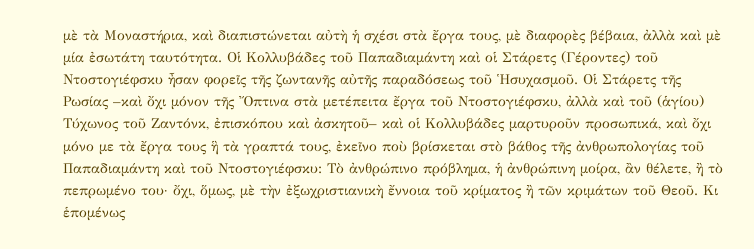μὲ τὰ Μοναστήρια, καὶ διαπιστώνεται αὐτὴ ἡ σχέσι στὰ ἔργα τους, μὲ διαφορὲς βέβαια, ἀλλὰ καὶ μὲ μία ἐσωτάτη ταυτότητα. Οἱ Κολλυβάδες τοῦ Παπαδιαμάντη καὶ οἱ Στάρετς (Γέροντες) τοῦ Ντοστογιέφσκυ ἦσαν φορεῖς τῆς ζωντανῆς αὐτῆς παραδόσεως τοῦ Ἡσυχασμοῦ. Οἱ Στάρετς τῆς Ρωσίας –καὶ ὄχι μόνον τῆς Ὄπτινα στὰ μετέπειτα ἔργα τοῦ Ντοστογιέφσκυ, ἀλλὰ καὶ τοῦ (ἁγίου) Τύχωνος τοῦ Ζαντόνκ, ἐπισκόπου καὶ ἀσκητοῦ– καὶ οἱ Κολλυβάδες μαρτυροῦν προσωπικά, καὶ ὄχι μόνο με τὰ ἔργα τους ἣ τὰ γραπτά τους, ἐκεῖνο ποὺ βρίσκεται στὸ βάθος τῆς ἀνθρωπολογίας τοῦ Παπαδιαμάντη καὶ τοῦ Ντοστογιέφσκυ: Τὸ ἀνθρώπινο πρόβλημα, ἡ ἀνθρώπινη μοίρα, ἂν θέλετε, ἢ τὸ πεπρωμένο του· ὄχι, ὅμως, μὲ τὴν ἐξωχριστιανικὴ ἔννοια τοῦ κρίματος ἢ τῶν κριμάτων τοῦ Θεοῦ. Κι ἑπομένως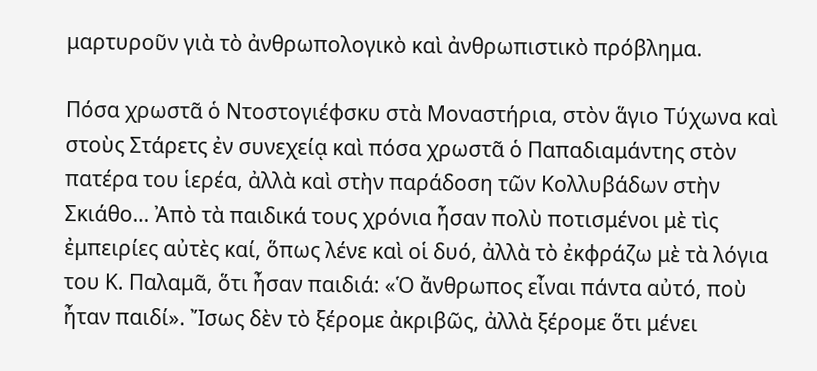μαρτυροῦν γιὰ τὸ ἀνθρωπολογικὸ καὶ ἀνθρωπιστικὸ πρόβλημα.

Πόσα χρωστᾶ ὁ Ντοστογιέφσκυ στὰ Μοναστήρια, στὸν ἅγιο Τύχωνα καὶ στοὺς Στάρετς ἐν συνεχείᾳ καὶ πόσα χρωστᾶ ὁ Παπαδιαμάντης στὸν πατέρα του ἱερέα, ἀλλὰ καὶ στὴν παράδοση τῶν Κολλυβάδων στὴν Σκιάθο… Ἀπὸ τὰ παιδικά τους χρόνια ἦσαν πολὺ ποτισμένοι μὲ τὶς ἐμπειρίες αὐτὲς καί, ὅπως λένε καὶ οἱ δυό, ἀλλὰ τὸ ἐκφράζω μὲ τὰ λόγια του Κ. Παλαμᾶ, ὅτι ἦσαν παιδιά: «Ὁ ἄνθρωπος εἶναι πάντα αὐτό, ποὺ ἦταν παιδί». Ἴσως δὲν τὸ ξέρομε ἀκριβῶς, ἀλλὰ ξέρομε ὅτι μένει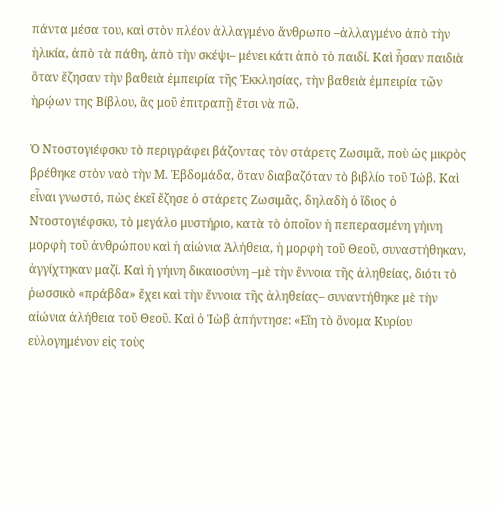πάντα μέσα του, καὶ στὸν πλέον ἀλλαγμένο ἄνθρωπο –ἀλλαγμένο ἀπὸ τὴν ἡλικία, ἀπὸ τὰ πάθη, ἀπὸ τὴν σκέψι– μένει κάτι ἀπὸ τὸ παιδί. Καὶ ἦσαν παιδιὰ ὅταν ἔζησαν τὴν βαθειὰ ἐμπειρία τῆς Ἐκκλησίας, τὴν βαθειὰ ἐμπειρία τῶν ἡρῴων της Βίβλου, ἂς μοῦ ἐπιτραπῇ ἔτσι νὰ πῶ.

Ὁ Ντοστογιέφσκυ τὸ περιγράφει βάζοντας τὸν στάρετς Ζωσιμᾶ, ποὺ ὡς μικρὸς βρέθηκε στὸν ναὸ τὴν Μ. Ἑβδομάδα, ὅταν διαβαζόταν τὸ βιβλίο τοῦ Ἰώβ. Καὶ εἶναι γνωστό, πὼς ἐκεῖ ἔζησε ὁ στάρετς Ζωσιμᾶς, δηλαδὴ ὁ ἴδιος ὁ Ντοστογιέφσκυ, τὸ μεγάλο μυστήριο, κατὰ τὸ ὁποῖον ἡ πεπερασμένη γήινη μορφὴ τοῦ ἀνθρώπου καὶ ἡ αἰώνια Ἀλήθεια, ἡ μορφὴ τοῦ Θεοῦ, συναστήθηκαν, ἀγγίχτηκαν μαζί. Καὶ ἡ γήινη δικαιοσύνη –μὲ τὴν ἔννοια τῆς ἀληθείας, διότι τὸ ῥωσσικὸ «πράβδα» ἔχει καὶ τὴν ἔννοια τῆς ἀληθείας– συναντήθηκε μὲ τὴν αἰώνια ἀλήθεια τοῦ Θεοῦ. Καὶ ὁ Ἰὼβ ἀπήντησε: «Εἴη τὸ ὄνομα Κυρίου εὐλογημένον εἰς τοὺς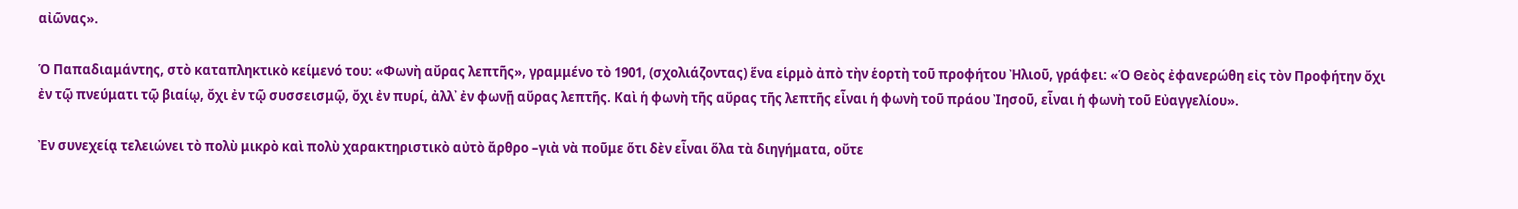αἰῶνας».

Ὁ Παπαδιαμάντης, στὸ καταπληκτικὸ κείμενό του: «Φωνὴ αὔρας λεπτῆς», γραμμένο τὸ 1901, (σχολιάζοντας) ἕνα εἱρμὸ ἀπὸ τὴν ἑορτὴ τοῦ προφήτου Ἠλιοῦ, γράφει: «Ὁ Θεὸς ἐφανερώθη εἰς τὸν Προφήτην ὄχι ἐν τῷ πνεύματι τῷ βιαίῳ, ὄχι ἐν τῷ συσσεισμῷ, ὄχι ἐν πυρί, ἀλλ᾿ ἐν φωνῇ αὔρας λεπτῆς. Καὶ ἡ φωνὴ τῆς αὔρας τῆς λεπτῆς εἶναι ἡ φωνὴ τοῦ πράου Ἰησοῦ, εἶναι ἡ φωνὴ τοῦ Εὐαγγελίου».

Ἐν συνεχείᾳ τελειώνει τὸ πολὺ μικρὸ καὶ πολὺ χαρακτηριστικὸ αὐτὸ ἄρθρο –γιὰ νὰ ποῦμε ὅτι δὲν εἶναι ὅλα τὰ διηγήματα, οὔτε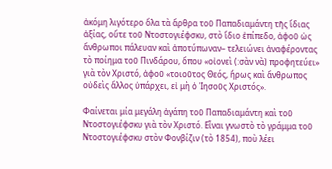ἀκόμη λιγότερο ὅλα τὰ ἄρθρα τοῦ Παπαδιαμάντη τῆς ἴδιας ἀξίας, οὔτε τοῦ Ντοστογιέφσκυ, στὸ ἴδιο ἐπίπεδο, ἀφοῦ ὡς ἄνθρωποι πάλευαν καὶ ἀποτύπωναν– τελειώνει ἀναφέροντας τὸ ποίημα τοῦ Πινδάρου, ὅπου «οἰονεὶ (:σὰν νὰ) προφητεύει» γιὰ τὸν Χριστό, ἀφοῦ «τοιοῦτος Θεός, ἥρως καὶ ἄνθρωπος οὐδεὶς ἄλλος ὑπάρχει, εἰ μὴ ὁ Ἰησοῦς Χριστός».

Φαίνεται μία μεγάλη ἀγάπη τοῦ Παπαδιαμάντη καὶ τοῦ Ντοστογιέφσκυ γιὰ τὸν Χριστό. Εἶναι γνωστὸ τὸ γράμμα τοῦ Ντοστογιέφσκυ στὸν Φονβίζιν (τὸ 1854), ποὺ λέει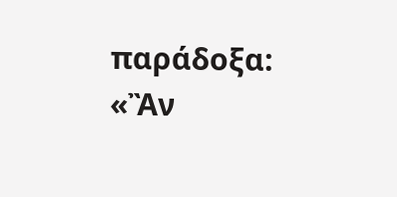παράδοξα: «Ἂν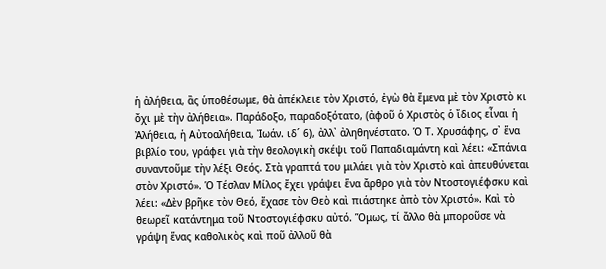ἡ ἀλήθεια, ἂς ὑποθέσωμε, θὰ ἀπέκλειε τὸν Χριστό, ἐγὼ θὰ ἔμενα μὲ τὸν Χριστὸ κι ὄχι μὲ τὴν ἀλήθεια». Παράδοξο, παραδοξότατο, (ἀφοῦ ὁ Χριστὸς ὁ ἴδιος εἶναι ἡ Ἀλήθεια, ἡ Αὐτοαλήθεια, Ἰωάν. ιδ´ 6), ἀλλ᾿ ἀληθηνέστατο. Ὁ Τ. Χρυσάφης, σ᾿ ἕνα βιβλίο του, γράφει γιὰ τὴν θεολογικὴ σκέψι τοῦ Παπαδιαμάντη καὶ λέει: «Σπάνια συναντοῦμε τὴν λέξι Θεός. Στὰ γραπτά του μιλάει γιὰ τὸν Χριστὸ καὶ ἀπευθύνεται στὸν Χριστό». Ὁ Τέσλαν Μίλος ἔχει γράψει ἕνα ἄρθρο γιὰ τὸν Ντοστογιέφσκυ καὶ λέει: «Δὲν βρῆκε τὸν Θεό, ἔχασε τὸν Θεὸ καὶ πιάστηκε ἀπὸ τὸν Χριστό». Καὶ τὸ θεωρεῖ κατάντημα τοῦ Ντοστογιέφσκυ αὐτό. Ὅμως, τί ἄλλο θὰ μποροῦσε νὰ γράψη ἕνας καθολικὸς καὶ ποῦ ἀλλοῦ θὰ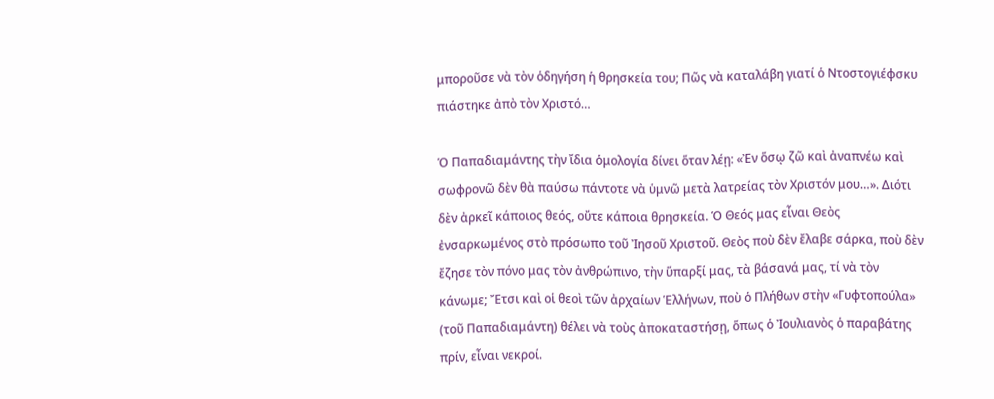μποροῦσε νὰ τὸν ὁδηγήση ἡ θρησκεία του; Πῶς νὰ καταλάβη γιατί ὁ Ντοστογιέφσκυ πιάστηκε ἀπὸ τὸν Χριστό…

Ὁ Παπαδιαμάντης τὴν ἴδια ὁμολογία δίνει ὅταν λέῃ: «Ἐν ὅσῳ ζῶ καὶ ἀναπνέω καὶ σωφρονῶ δὲν θὰ παύσω πάντοτε νὰ ὑμνῶ μετὰ λατρείας τὸν Χριστόν μου…». Διότι δὲν ἀρκεῖ κάποιος θεός, οὔτε κάποια θρησκεία. Ὁ Θεός μας εἶναι Θεὸς ἐνσαρκωμένος στὸ πρόσωπο τοῦ Ἰησοῦ Χριστοῦ. Θεὸς ποὺ δὲν ἔλαβε σάρκα, ποὺ δὲν ἔζησε τὸν πόνο μας τὸν ἀνθρώπινο, τὴν ὕπαρξί μας, τὰ βάσανά μας, τί νὰ τὸν κάνωμε; Ἔτσι καὶ οἱ θεοὶ τῶν ἀρχαίων Ἑλλήνων, ποὺ ὁ Πλήθων στὴν «Γυφτοπούλα» (τοῦ Παπαδιαμάντη) θέλει νὰ τοὺς ἀποκαταστήσῃ, ὅπως ὁ Ἰουλιανὸς ὁ παραβάτης πρίν, εἶναι νεκροί.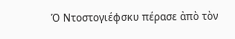Ὁ Ντοστογιέφσκυ πέρασε ἀπὸ τὸν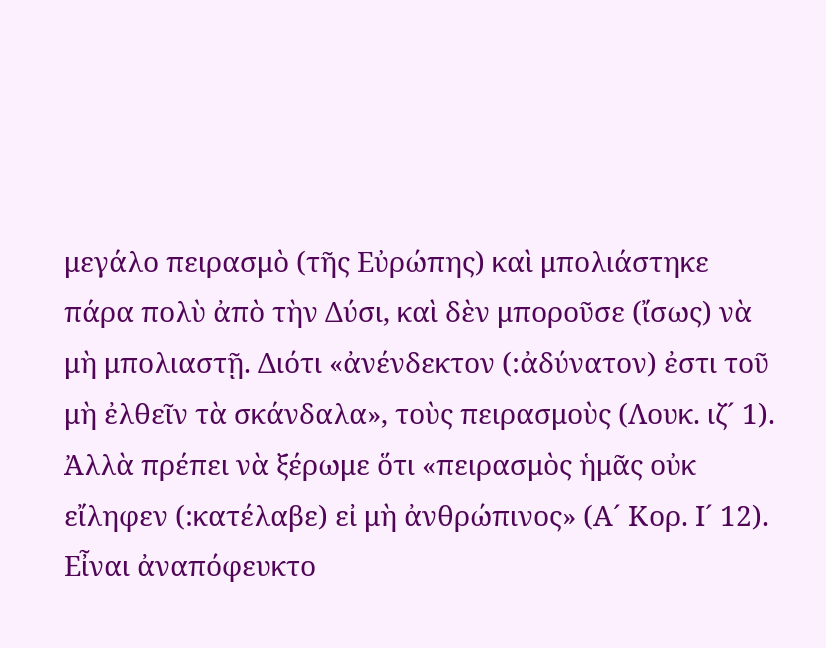μεγάλο πειρασμὸ (τῆς Εὐρώπης) καὶ μπολιάστηκε πάρα πολὺ ἀπὸ τὴν Δύσι, καὶ δὲν μποροῦσε (ἴσως) νὰ μὴ μπολιαστῇ. Διότι «ἀνένδεκτον (:ἀδύνατον) ἐστι τοῦ μὴ ἐλθεῖν τὰ σκάνδαλα», τοὺς πειρασμοὺς (Λουκ. ιζ´ 1). Ἀλλὰ πρέπει νὰ ξέρωμε ὅτι «πειρασμὸς ἡμᾶς οὐκ εἴληφεν (:κατέλαβε) εἰ μὴ ἀνθρώπινος» (Α´ Κορ. Ι´ 12). Εἶναι ἀναπόφευκτο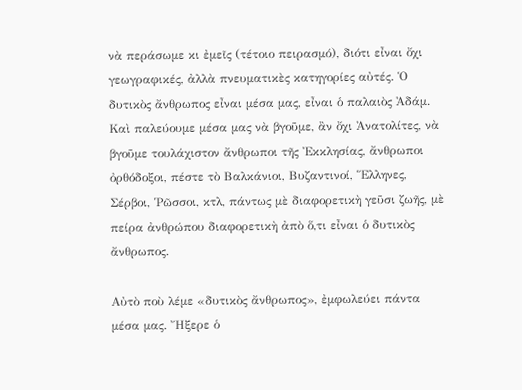νὰ περάσωμε κι ἐμεῖς (τέτοιο πειρασμό), διότι εἶναι ὄχι γεωγραφικές, ἀλλὰ πνευματικὲς κατηγορίες αὐτές. Ὁ δυτικὸς ἄνθρωπος εἶναι μέσα μας, εἶναι ὁ παλαιὸς Ἀδάμ. Καὶ παλεύουμε μέσα μας νὰ βγοῦμε, ἂν ὄχι Ἀνατολίτες, νὰ βγοῦμε τουλάχιστον ἄνθρωποι τῆς Ἐκκλησίας, ἄνθρωποι ὀρθόδοξοι, πέστε τὸ Βαλκάνιοι, Βυζαντινοί, Ἕλληνες, Σέρβοι, Ῥῶσσοι, κτλ, πάντως μὲ διαφορετικὴ γεῦσι ζωῆς, μὲ πείρα ἀνθρώπου διαφορετικὴ ἀπὸ ὅ,τι εἶναι ὁ δυτικὸς ἄνθρωπος.

Αὐτὸ ποὺ λέμε «δυτικὸς ἄνθρωπος», ἐμφωλεύει πάντα μέσα μας. Ἤξερε ὁ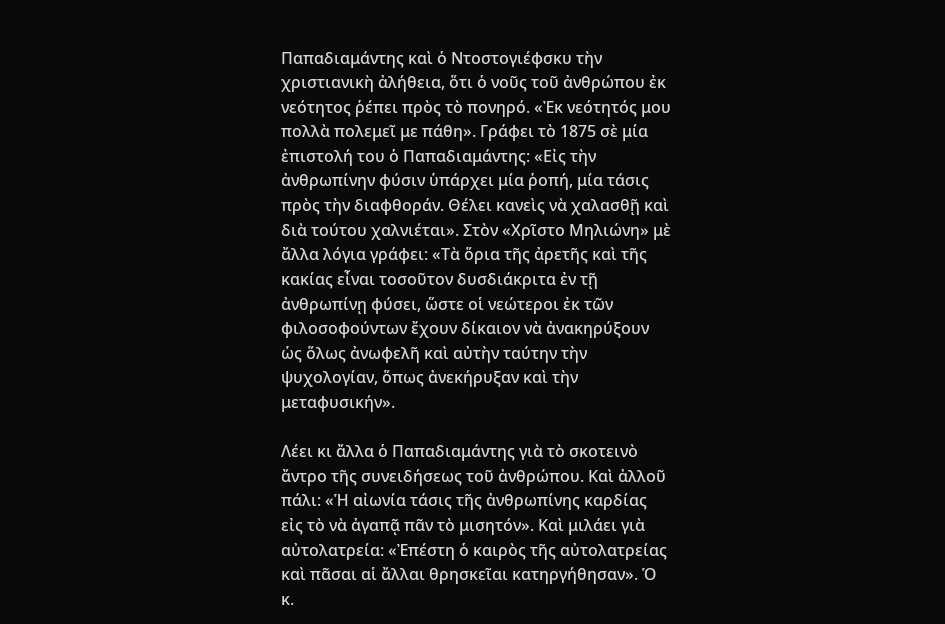Παπαδιαμάντης καὶ ὁ Ντοστογιέφσκυ τὴν χριστιανικὴ ἀλήθεια, ὅτι ὁ νοῦς τοῦ ἀνθρώπου ἐκ νεότητος ῥέπει πρὸς τὸ πονηρό. «Ἐκ νεότητός μου πολλὰ πολεμεῖ με πάθη». Γράφει τὸ 1875 σὲ μία ἐπιστολή του ὁ Παπαδιαμάντης: «Εἰς τὴν ἀνθρωπίνην φύσιν ὑπάρχει μία ῥοπή, μία τάσις πρὸς τὴν διαφθοράν. Θέλει κανεὶς νὰ χαλασθῇ καὶ διὰ τούτου χαλνιέται». Στὸν «Χρῖστο Μηλιώνη» μὲ ἄλλα λόγια γράφει: «Τὰ ὅρια τῆς ἀρετῆς καὶ τῆς κακίας εἶναι τοσοῦτον δυσδιάκριτα ἐν τῇ ἀνθρωπίνῃ φύσει, ὥστε οἱ νεώτεροι ἐκ τῶν φιλοσοφούντων ἔχουν δίκαιον νὰ ἀνακηρύξουν ὡς ὅλως ἀνωφελῆ καὶ αὐτὴν ταύτην τὴν ψυχολογίαν, ὅπως ἀνεκήρυξαν καὶ τὴν μεταφυσικήν».

Λέει κι ἄλλα ὁ Παπαδιαμάντης γιὰ τὸ σκοτεινὸ ἄντρο τῆς συνειδήσεως τοῦ ἀνθρώπου. Καὶ ἀλλοῦ πάλι: «Ἡ αἰωνία τάσις τῆς ἀνθρωπίνης καρδίας εἰς τὸ νὰ ἀγαπᾷ πᾶν τὸ μισητόν». Καὶ μιλάει γιὰ αὐτολατρεία: «Ἐπέστη ὁ καιρὸς τῆς αὐτολατρείας καὶ πᾶσαι αἱ ἄλλαι θρησκεῖαι κατηργήθησαν». Ὁ κ.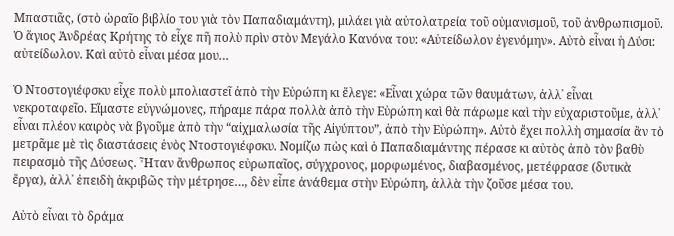Μπαστιᾶς, (στὸ ὡραῖο βιβλίο του γιὰ τὸν Παπαδιαμάντη), μιλάει γιὰ αὐτολατρεία τοῦ οὐμανισμοῦ, τοῦ ἀνθρωπισμοῦ. Ὁ ἅγιος Ἀνδρέας Κρήτης τὸ εἶχε πῆ πολὺ πρὶν στὸν Μεγάλο Κανόνα του: «Αὐτείδωλον ἐγενόμην». Αὐτὸ εἶναι ἡ Δύσι: αὐτείδωλον. Καὶ αὐτὸ εἶναι μέσα μου…

Ὁ Ντοστογιέφσκυ εἶχε πολὺ μπολιαστεῖ ἀπὸ τὴν Εὐρώπη κι ἔλεγε: «Εἶναι χώρα τῶν θαυμάτων, ἀλλ᾿ εἶναι νεκροταφεῖο. Εἴμαστε εὐγνώμονες, πήραμε πάρα πολλὰ ἀπὸ τὴν Εὐρώπη καὶ θὰ πάρωμε καὶ τὴν εὐχαριστοῦμε, ἀλλ᾿ εἶναι πλέον καιρὸς νὰ βγοῦμε ἀπὸ τὴν “αἰχμαλωσία τῆς Αἰγύπτου”, ἀπὸ τὴν Εὐρώπη». Αὐτὸ ἔχει πολλὴ σημασία ἂν τὸ μετρᾶμε μὲ τὶς διαστάσεις ἑνὸς Ντοστογιέφσκυ. Νομίζω πὼς καὶ ὁ Παπαδιαμάντης πέρασε κι αὐτὸς ἀπὸ τὸν βαθὺ πειρασμὸ τῆς Δύσεως. Ἦταν ἄνθρωπος εὐρωπαῖος, σύγχρονος, μορφωμένος, διαβασμένος, μετέφρασε (δυτικὰ ἔργα), ἀλλ᾿ ἐπειδὴ ἀκριβῶς τὴν μέτρησε…, δὲν εἶπε ἀνάθεμα στὴν Εὐρώπη, ἀλλὰ τὴν ζοῦσε μέσα του.

Αὐτὸ εἶναι τὸ δράμα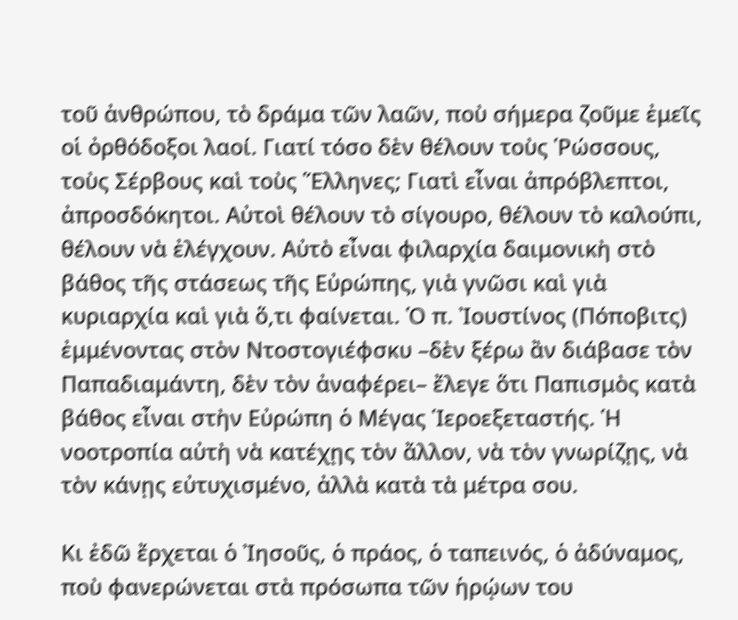τοῦ ἀνθρώπου, τὸ δράμα τῶν λαῶν, ποὺ σήμερα ζοῦμε ἐμεῖς οἱ ὀρθόδοξοι λαοί. Γιατί τόσο δὲν θέλουν τοὺς Ῥώσσους, τοὺς Σέρβους καὶ τοὺς Ἕλληνες; Γιατὶ εἶναι ἀπρόβλεπτοι, ἀπροσδόκητοι. Αὐτοὶ θέλουν τὸ σίγουρο, θέλουν τὸ καλούπι, θέλουν νὰ ἐλέγχουν. Αὐτὸ εἶναι φιλαρχία δαιμονικὴ στὸ βάθος τῆς στάσεως τῆς Εὐρώπης, γιὰ γνῶσι καὶ γιὰ κυριαρχία καὶ γιὰ ὅ,τι φαίνεται. Ὁ π. Ἰουστίνος (Πόποβιτς) ἐμμένοντας στὸν Ντοστογιέφσκυ –δὲν ξέρω ἂν διάβασε τὸν Παπαδιαμάντη, δὲν τὸν ἀναφέρει– ἔλεγε ὅτι Παπισμὸς κατὰ βάθος εἶναι στὴν Εὐρώπη ὁ Μέγας Ἱεροεξεταστής. Ἡ νοοτροπία αὐτὴ νὰ κατέχῃς τὸν ἄλλον, νὰ τὸν γνωρίζῃς, νὰ τὸν κάνῃς εὐτυχισμένο, ἀλλὰ κατὰ τὰ μέτρα σου.

Κι ἐδῶ ἔρχεται ὁ Ἰησοῦς, ὁ πράος, ὁ ταπεινός, ὁ ἀδύναμος, ποὺ φανερώνεται στὰ πρόσωπα τῶν ἡρῴων του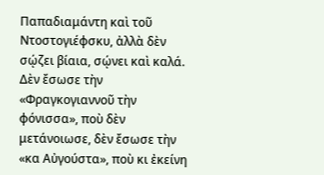Παπαδιαμάντη καὶ τοῦ Ντοστογιέφσκυ, ἀλλὰ δὲν σῴζει βίαια, σῴνει καὶ καλά. Δὲν ἔσωσε τὴν «Φραγκογιαννοῦ τὴν φόνισσα», ποὺ δὲν μετάνοιωσε, δὲν ἔσωσε τὴν «κα Αὐγούστα», ποὺ κι ἐκείνη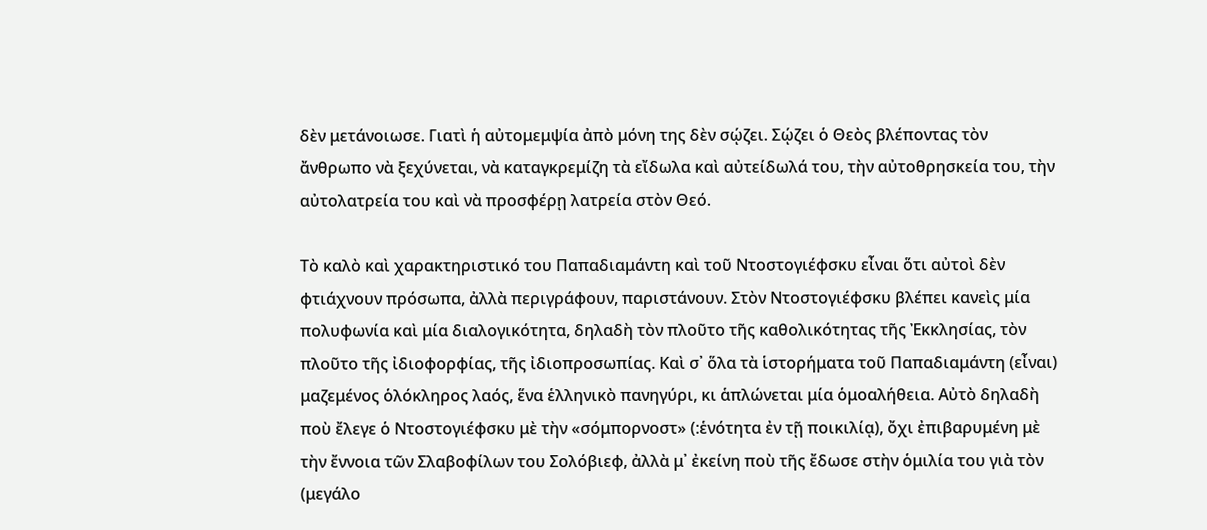δὲν μετάνοιωσε. Γιατὶ ἡ αὐτομεμψία ἀπὸ μόνη της δὲν σῴζει. Σῴζει ὁ Θεὸς βλέποντας τὸν ἄνθρωπο νὰ ξεχύνεται, νὰ καταγκρεμίζη τὰ εἴδωλα καὶ αὐτείδωλά του, τὴν αὐτοθρησκεία του, τὴν αὐτολατρεία του καὶ νὰ προσφέρῃ λατρεία στὸν Θεό.

Τὸ καλὸ καὶ χαρακτηριστικό του Παπαδιαμάντη καὶ τοῦ Ντοστογιέφσκυ εἶναι ὅτι αὐτοὶ δὲν φτιάχνουν πρόσωπα, ἀλλὰ περιγράφουν, παριστάνουν. Στὸν Ντοστογιέφσκυ βλέπει κανεὶς μία πολυφωνία καὶ μία διαλογικότητα, δηλαδὴ τὸν πλοῦτο τῆς καθολικότητας τῆς Ἐκκλησίας, τὸν πλοῦτο τῆς ἰδιοφορφίας, τῆς ἰδιοπροσωπίας. Καὶ σ᾿ ὅλα τὰ ἱστορήματα τοῦ Παπαδιαμάντη (εἶναι) μαζεμένος ὁλόκληρος λαός, ἕνα ἑλληνικὸ πανηγύρι, κι ἁπλώνεται μία ὁμοαλήθεια. Αὐτὸ δηλαδὴ ποὺ ἔλεγε ὁ Ντοστογιέφσκυ μὲ τὴν «σόμπορνοστ» (:ἑνότητα ἐν τῇ ποικιλίᾳ), ὄχι ἐπιβαρυμένη μὲ τὴν ἔννοια τῶν Σλαβοφίλων του Σολόβιεφ, ἀλλὰ μ᾿ ἐκείνη ποὺ τῆς ἔδωσε στὴν ὁμιλία του γιὰ τὸν (μεγάλο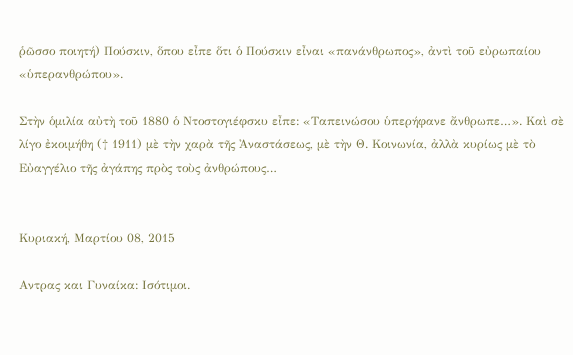ῥῶσσο ποιητή) Πούσκιν, ὅπου εἶπε ὅτι ὁ Πούσκιν εἶναι «πανάνθρωπος», ἀντὶ τοῦ εὐρωπαίου «ὑπερανθρώπου».

Στὴν ὁμιλία αὐτὴ τοῦ 1880 ὁ Ντοστογιέφσκυ εἶπε: «Ταπεινώσου ὑπερήφανε ἄνθρωπε…». Καὶ σὲ λίγο ἐκοιμήθη († 1911) μὲ τὴν χαρὰ τῆς Ἀναστάσεως, μὲ τὴν Θ. Κοινωνία, ἀλλὰ κυρίως μὲ τὸ Εὐαγγέλιο τῆς ἀγάπης πρὸς τοὺς ἀνθρώπους…


Κυριακή, Μαρτίου 08, 2015

Αντρας και Γυναίκα: Ισότιμοι.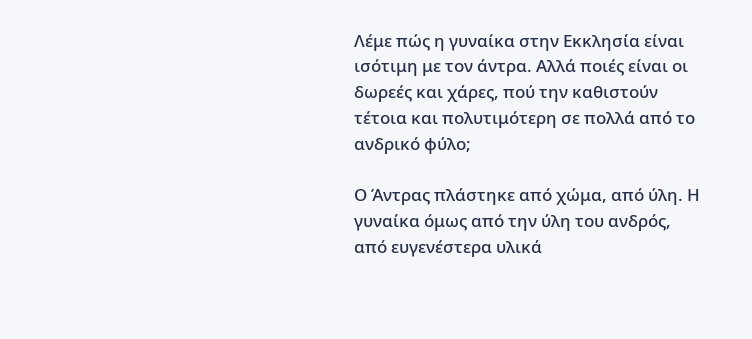Λέμε πώς η γυναίκα στην Εκκλησία είναι ισότιμη με τον άντρα. Αλλά ποιές είναι οι δωρεές και χάρες, πού την καθιστούν τέτοια και πολυτιμότερη σε πολλά από το ανδρικό φύλο;

Ο Άντρας πλάστηκε από χώμα, από ύλη. Η γυναίκα όμως από την ύλη του ανδρός, από ευγενέστερα υλικά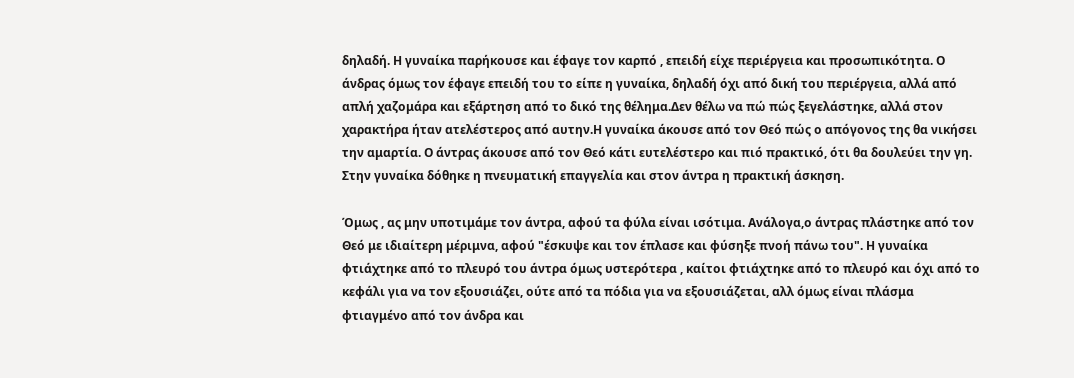δηλαδή. Η γυναίκα παρήκουσε και έφαγε τον καρπό , επειδή είχε περιέργεια και προσωπικότητα. Ο άνδρας όμως τον έφαγε επειδή του το είπε η γυναίκα, δηλαδή όχι από δική του περιέργεια, αλλά από απλή χαζομάρα και εξάρτηση από το δικό της θέλημα.Δεν θέλω να πώ πώς ξεγελάστηκε, αλλά στον χαρακτήρα ήταν ατελέστερος από αυτην.Η γυναίκα άκουσε από τον Θεό πώς ο απόγονος της θα νικήσει την αμαρτία. Ο άντρας άκουσε από τον Θεό κάτι ευτελέστερο και πιό πρακτικό, ότι θα δουλεύει την γη. Στην γυναίκα δόθηκε η πνευματική επαγγελία και στον άντρα η πρακτική άσκηση.

Όμως , ας μην υποτιμάμε τον άντρα, αφού τα φύλα είναι ισότιμα. Ανάλογα,ο άντρας πλάστηκε από τον Θεό με ιδιαίτερη μέριμνα, αφού "έσκυψε και τον έπλασε και φύσηξε πνοή πάνω του". Η γυναίκα φτιάχτηκε από το πλευρό του άντρα όμως υστερότερα , καίτοι φτιάχτηκε από το πλευρό και όχι από το κεφάλι για να τον εξουσιάζει, ούτε από τα πόδια για να εξουσιάζεται, αλλ όμως είναι πλάσμα φτιαγμένο από τον άνδρα και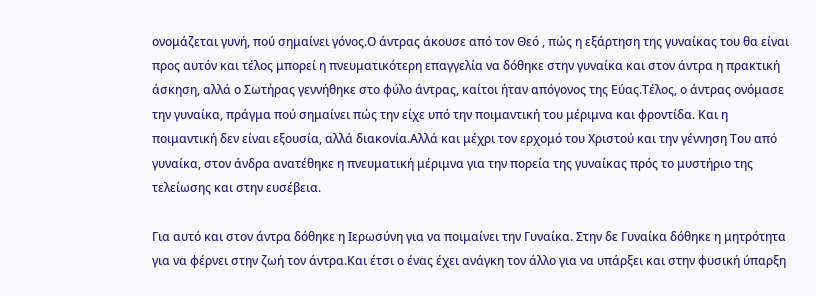ονομάζεται γυνή, πού σημαίνει γόνος.Ο άντρας άκουσε από τον Θεό , πώς η εξάρτηση της γυναίκας του θα είναι προς αυτόν και τέλος μπορεί η πνευματικότερη επαγγελία να δόθηκε στην γυναίκα και στον άντρα η πρακτική άσκηση, αλλά ο Σωτήρας γεννήθηκε στο φύλο άντρας, καίτοι ήταν απόγονος της Εύας.Τέλος, ο άντρας ονόμασε την γυναίκα, πράγμα πού σημαίνει πώς την είχε υπό την ποιμαντική του μέριμνα και φροντίδα. Και η ποιμαντική δεν είναι εξουσία, αλλά διακονία.Αλλά και μέχρι τον ερχομό του Χριστού και την γέννηση Του από γυναίκα, στον άνδρα ανατέθηκε η πνευματική μέριμνα για την πορεία της γυναίκας πρός το μυστήριο της τελείωσης και στην ευσέβεια.

Για αυτό και στον άντρα δόθηκε η Ιερωσύνη για να ποιμαίνει την Γυναίκα. Στην δε Γυναίκα δόθηκε η μητρότητα για να φέρνει στην ζωή τον άντρα.Και έτσι ο ένας έχει ανάγκη τον άλλο για να υπάρξει και στην φυσική ύπαρξη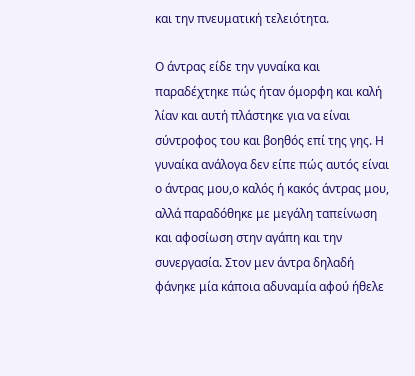και την πνευματική τελειότητα.

Ο άντρας είδε την γυναίκα και παραδέχτηκε πώς ήταν όμορφη και καλή λίαν και αυτή πλάστηκε για να είναι σύντροφος του και βοηθός επί της γης. Η γυναίκα ανάλογα δεν είπε πώς αυτός είναι ο άντρας μου,ο καλός ή κακός άντρας μου, αλλά παραδόθηκε με μεγάλη ταπείνωση και αφοσίωση στην αγάπη και την συνεργασία. Στον μεν άντρα δηλαδή φάνηκε μία κάποια αδυναμία αφού ήθελε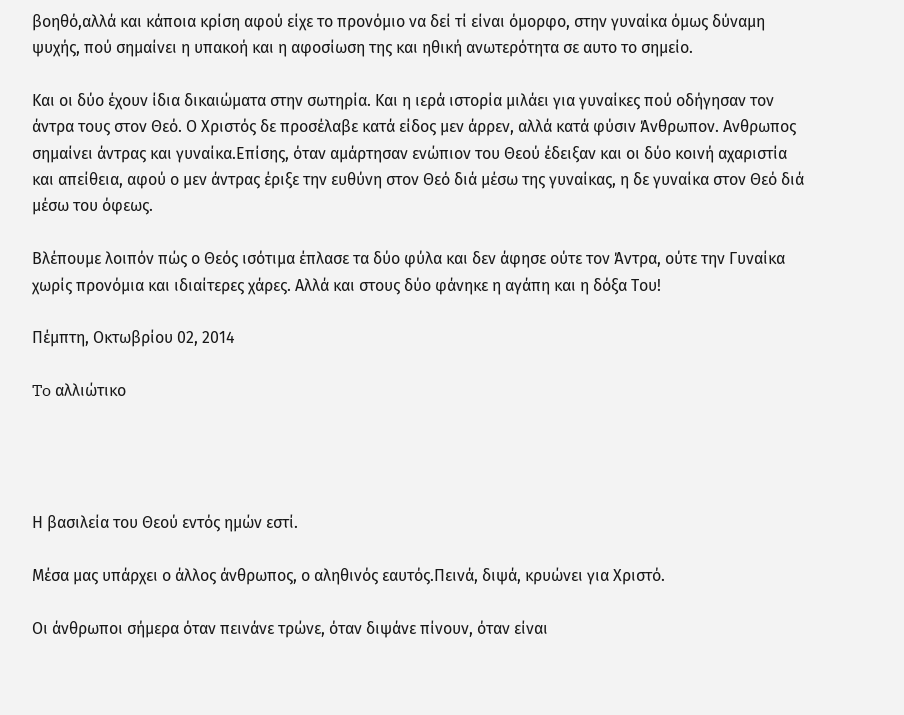βοηθό,αλλά και κάποια κρίση αφού είχε το προνόμιο να δεί τί είναι όμορφο, στην γυναίκα όμως δύναμη ψυχής, πού σημαίνει η υπακοή και η αφοσίωση της και ηθική ανωτερότητα σε αυτο το σημείο.

Και οι δύο έχουν ίδια δικαιώματα στην σωτηρία. Και η ιερά ιστορία μιλάει για γυναίκες πού οδήγησαν τον άντρα τους στον Θεό. Ο Χριστός δε προσέλαβε κατά είδος μεν άρρεν, αλλά κατά φύσιν Άνθρωπον. Ανθρωπος σημαίνει άντρας και γυναίκα.Επίσης, όταν αμάρτησαν ενώπιον του Θεού έδειξαν και οι δύο κοινή αχαριστία και απείθεια, αφού ο μεν άντρας έριξε την ευθύνη στον Θεό διά μέσω της γυναίκας, η δε γυναίκα στον Θεό διά μέσω του όφεως.

Βλέπουμε λοιπόν πώς ο Θεός ισότιμα έπλασε τα δύο φύλα και δεν άφησε ούτε τον Άντρα, ούτε την Γυναίκα χωρίς προνόμια και ιδιαίτερες χάρες. Αλλά και στους δύο φάνηκε η αγάπη και η δόξα Του!

Πέμπτη, Οκτωβρίου 02, 2014

To αλλιώτικο




Η βασιλεία του Θεού εντός ημών εστί.

Μέσα μας υπάρχει ο άλλος άνθρωπος, ο αληθινός εαυτός.Πεινά, διψά, κρυώνει για Χριστό.

Οι άνθρωποι σήμερα όταν πεινάνε τρώνε, όταν διψάνε πίνουν, όταν είναι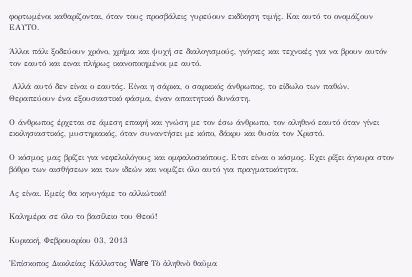φορτωμένοι καθαρίζονται, όταν τους προσβάλεις γυρεύουν εκδίκηση τιμής. Και αυτό το ονομάζουν ΕΑΥΤΟ.

Άλλοι πάλι ξοδεύουν χρόνο, χρήμα και ψυχή σε διαλογισμούς, γιόγκες και τεχνικές για να βρουν αυτόν τον εαυτό και ειναι πλήρως ικανοποιημένοι με αυτό.

 Αλλά αυτό δεν είναι ο εαυτός. Είναι η σάρκα, ο σαρκικός άνθρωπος, το είδωλο των παθών.
Θεραπεύουν ένα εξουσιαστικό φάσμα, έναν απαιτητικό δυνάστη.

Ο άνθρωπος έρχεται σε άμεση επαφή και γνώση με τον έσω άνθρωπο, τον αληθινό εαυτό όταν γίνει εκκλησιαστικός, μυστηριακός, όταν συναντήσει με κόπο, δάκρυ και θυσία τον Χριστό.

Ο κόσμος μας βρίζει για νεφελολόγους και ομφαλοσκόπους. Ετσι είναι ο κόσμος. Εχει ρίξει άγκυρα στον βόθρο των αισθήσεων και των ιδεών και νομίζει όλο αυτό για πραγματικότητα.

Ας είναι. Εμείς θα κηνυγάμε το αλλιώτικό!

Καλημέρα σε όλο το βασίλειο του Θεού!

Κυριακή, Φεβρουαρίου 03, 2013

Ἐπίσκοπος Διοκλείας Κάλλιστος Ware Τὸ ἀληθινὸ θαῦμα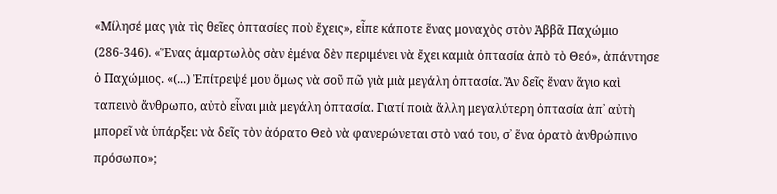«Μίλησέ μας γιὰ τὶς θεῖες ὀπτασίες ποὺ ἔχεις», εἶπε κάποτε ἕνας μοναχὸς στὸν Ἀββᾶ Παχώμιο (286-346). «Ἕνας ἁμαρτωλὸς σὰν ἐμένα δὲν περιμένει νὰ ἔχει καμιὰ ὀπτασία ἀπὸ τὸ Θεό», ἀπάντησε ὁ Παχώμιος. «(...) Ἐπίτρεψέ μου ὅμως νὰ σοῦ πῶ γιὰ μιὰ μεγάλη ὀπτασία. Ἂν δεῖς ἕναν ἅγιο καὶ ταπεινὸ ἄνθρωπο, αὐτὸ εἶναι μιὰ μεγάλη ὀπτασία. Γιατί ποιὰ ἄλλη μεγαλύτερη ὀπτασία ἀπ᾿ αὐτὴ μπορεῖ νὰ ὑπάρξει: νὰ δεῖς τὸν ἀόρατο Θεὸ νὰ φανερώνεται στὸ ναό του, σ᾿ ἕνα ὁρατὸ ἀνθρώπινο πρόσωπο»;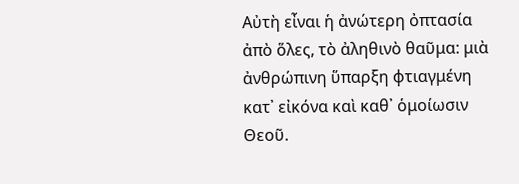Αὐτὴ εἶναι ἡ ἀνώτερη ὀπτασία ἀπὸ ὅλες, τὸ ἀληθινὸ θαῦμα: μιὰ ἀνθρώπινη ὕπαρξη φτιαγμένη κατ᾿ εἰκόνα καὶ καθ᾿ ὁμοίωσιν Θεοῦ.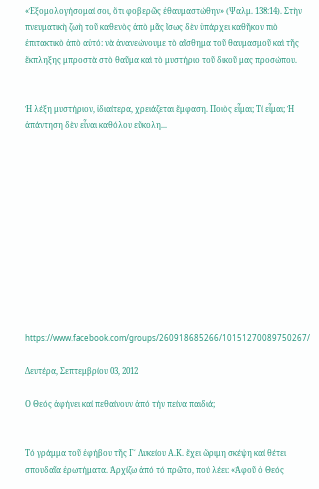«Ἐξομολογήσομαί σοι, ὅτι φοβερῶς ἐθαυμαστώθην» (Ψαλμ. 138:14). Στὴν πνευματικὴ ζωὴ τοῦ καθενὸς ἀπὸ μᾶς ἴσως δὲν ὑπάρχει καθῆκον πιὸ ἐπιτακτικὸ ἀπὸ αὐτό: νὰ ἀνανεώνουμε τὸ αἴσθημα τοῦ θαυμασμοῦ καὶ τῆς ἔκπληξης μπροστὰ στὸ θαῦμα καὶ τὸ μυστήριο τοῦ δικοῦ μας προσώπου.


Ἡ λέξη μυστήριον, ἰδιαίτερα, χρειάζεται ἔμφαση. Ποιὸς εἶμαι; Τί εἶμαι; Ἡ ἀπάντηση δὲν εἶναι καθόλου εὔκολη...












https://www.facebook.com/groups/260918685266/10151270089750267/

Δευτέρα, Σεπτεμβρίου 03, 2012

Ο Θεός ἀφήνει καί πεθαίνουν ἀπό τήν πείνα παιδιά;


Τό γράμμα τοῦ ἐφήβου τῆς Γ΄ Λυκείου Α.Κ. ἔχει ὥριμη σκέψη καί θέτει σπουδαῖα ἐρωτήματα. Ἀρχίζω ἀπό τό πρῶτο, πού λέει: «Ἀφοῦ ὁ Θεός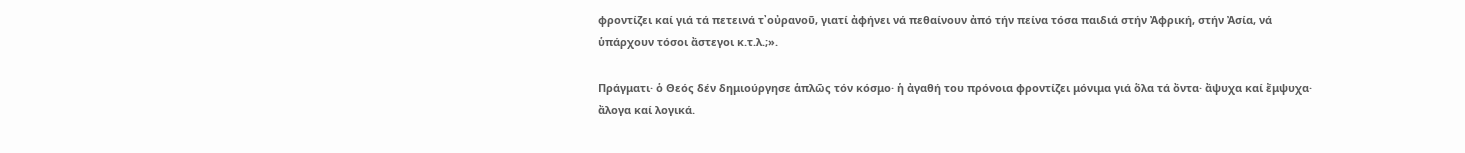φροντίζει καί γιά τά πετεινά τ᾿οὐρανοῦ, γιατί ἀφήνει νά πεθαίνουν ἀπό τήν πείνα τόσα παιδιά στήν Ἀφρική, στήν Ἀσία, νά ὑπάρχουν τόσοι ἄστεγοι κ.τ.λ.;».

Πράγματι· ὁ Θεός δέν δημιούργησε ἁπλῶς τόν κόσμο· ἡ ἀγαθή του πρόνοια φροντίζει μόνιμα γιά ὅλα τά ὄντα· ἄψυχα καί ἔμψυχα· ἄλογα καί λογικά.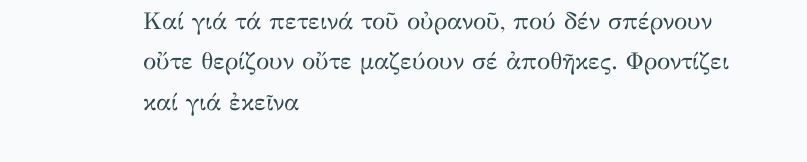Καί γιά τά πετεινά τοῦ οὐρανοῦ, πού δέν σπέρνουν οὔτε θερίζουν οὔτε μαζεύουν σέ ἀποθῆκες. Φροντίζει καί γιά ἐκεῖνα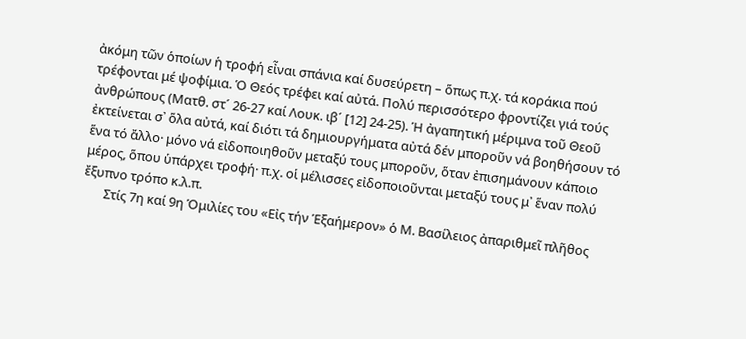ἀκόμη τῶν ὁποίων ἡ τροφή εἶναι σπάνια καί δυσεύρετη – ὅπως π.χ. τά κοράκια πού τρέφονται μέ ψοφίμια. Ὁ Θεός τρέφει καί αὐτά. Πολύ περισσότερο φροντίζει γιά τούς ἀνθρώπους (Ματθ. στ´ 26-27 καί Λουκ. ιβ´ [12] 24-25). Ἡ ἀγαπητική μέριμνα τοῦ Θεοῦ ἐκτείνεται σ᾿ ὅλα αὐτά, καί διότι τά δημιουργήματα αὐτά δέν μποροῦν νά βοηθήσουν τό ἕνα τό ἄλλο· μόνο νά εἰδοποιηθοῦν μεταξύ τους μποροῦν, ὅταν ἐπισημάνουν κάποιο μέρος, ὅπου ὑπάρχει τροφή· π.χ. οἱ μέλισσες εἰδοποιοῦνται μεταξύ τους μ᾿ ἕναν πολύ ἔξυπνο τρόπο κ.λ.π.
       Στίς 7η καί 9η Ὁμιλίες του «Εἰς τήν Ἑξαήμερον» ὁ Μ. Βασίλειος ἀπαριθμεῖ πλῆθος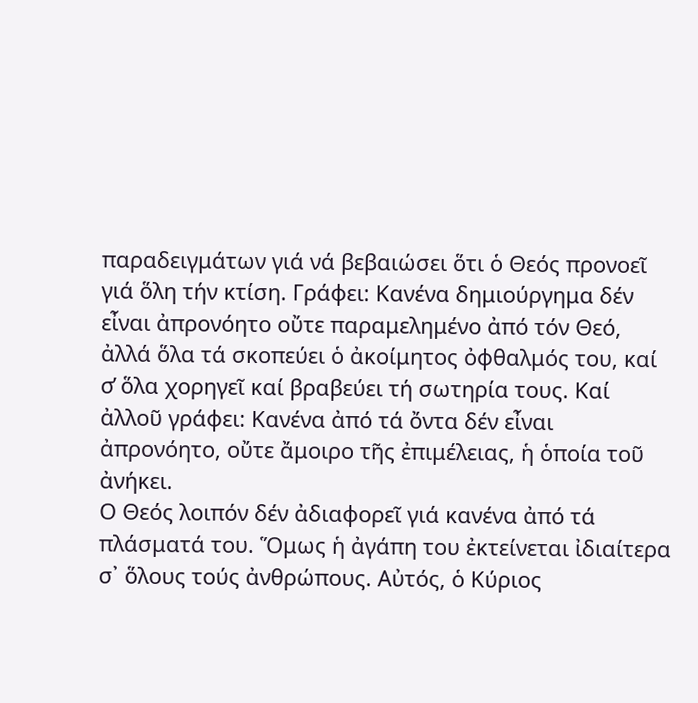παραδειγμάτων γιά νά βεβαιώσει ὅτι ὁ Θεός προνοεῖ γιά ὅλη τήν κτίση. Γράφει: Κανένα δημιούργημα δέν εἶναι ἀπρονόητο οὔτε παραμελημένο ἀπό τόν Θεό, ἀλλά ὅλα τά σκοπεύει ὁ ἀκοίμητος ὀφθαλμός του, καί σ̓ ὅλα χορηγεῖ καί βραβεύει τή σωτηρία τους. Καί ἀλλοῦ γράφει: Κανένα ἀπό τά ὄντα δέν εἶναι ἀπρονόητο, οὔτε ἄμοιρο τῆς ἐπιμέλειας, ἡ ὁποία τοῦ ἀνήκει.
Ο Θεός λοιπόν δέν ἀδιαφορεῖ γιά κανένα ἀπό τά πλάσματά του. Ὅμως ἡ ἀγάπη του ἐκτείνεται ἰδιαίτερα σ᾿ ὅλους τούς ἀνθρώπους. Αὐτός, ὁ Κύριος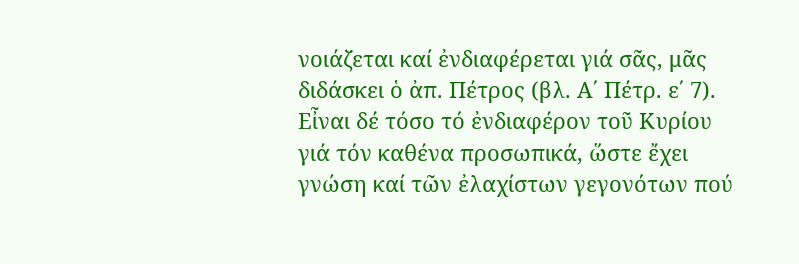νοιάζεται καί ἐνδιαφέρεται γιά σᾶς, μᾶς διδάσκει ὁ ἀπ. Πέτρος (βλ. Α΄ Πέτρ. ε΄ 7). Εἶναι δέ τόσο τό ἐνδιαφέρον τοῦ Κυρίου γιά τόν καθένα προσωπικά, ὥστε ἔχει γνώση καί τῶν ἐλαχίστων γεγονότων πού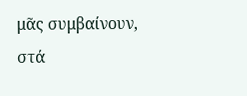μᾶς συμβαίνουν, στά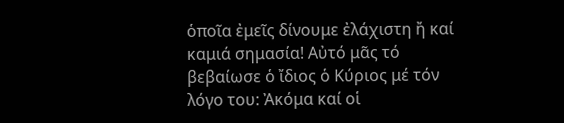ὁποῖα ἐμεῖς δίνουμε ἐλάχιστη ἤ καί καμιά σημασία! Αὐτό μᾶς τό βεβαίωσε ὁ ἴδιος ὁ Κύριος μέ τόν λόγο του: Ἀκόμα καί οἱ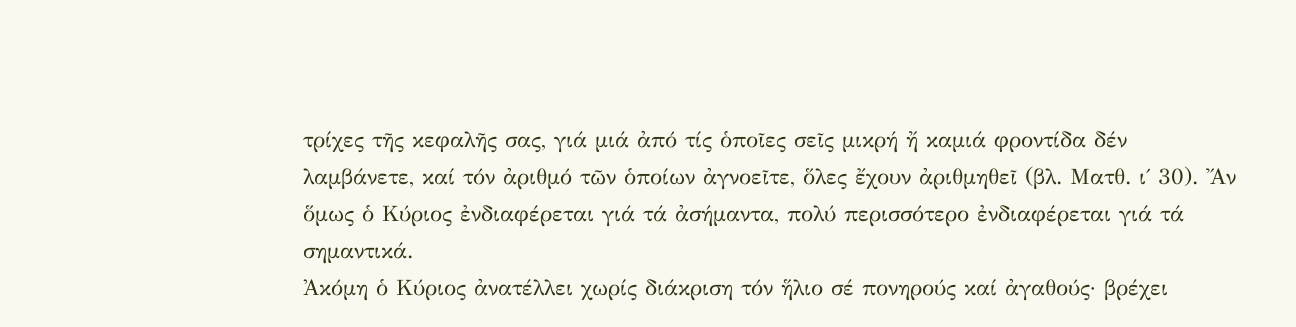τρίχες τῆς κεφαλῆς σας, γιά μιά ἀπό τίς ὁποῖες σεῖς μικρή ἤ καμιά φροντίδα δέν λαμβάνετε, καί τόν ἀριθμό τῶν ὁποίων ἀγνοεῖτε, ὅλες ἔχουν ἀριθμηθεῖ (βλ. Ματθ. ι΄ 30). Ἄν ὅμως ὁ Κύριος ἐνδιαφέρεται γιά τά ἀσήμαντα, πολύ περισσότερο ἐνδιαφέρεται γιά τά σημαντικά.
Ἀκόμη ὁ Κύριος ἀνατέλλει χωρίς διάκριση τόν ἥλιο σέ πονηρούς καί ἀγαθούς· βρέχει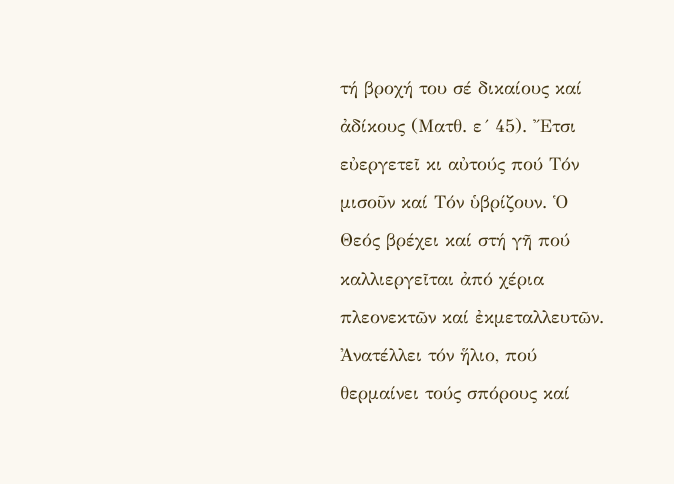τή βροχή του σέ δικαίους καί ἀδίκους (Ματθ. ε´ 45). Ἔτσι εὐεργετεῖ κι αὐτούς πού Τόν μισοῦν καί Τόν ὑβρίζουν. Ὁ Θεός βρέχει καί στή γῆ πού καλλιεργεῖται ἀπό χέρια πλεονεκτῶν καί ἐκμεταλλευτῶν. Ἀνατέλλει τόν ἥλιο, πού θερμαίνει τούς σπόρους καί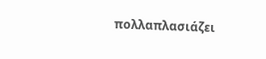πολλαπλασιάζει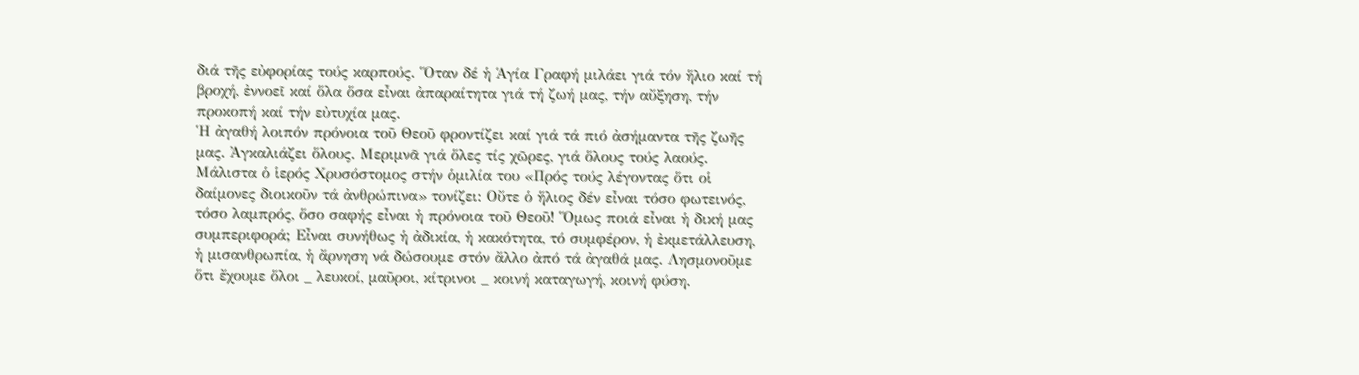διά τῆς εὐφορίας τούς καρπούς. Ὅταν δέ ἡ Ἁγία Γραφή μιλάει γιά τόν ἥλιο καί τή βροχή, ἐννοεῖ καί ὅλα ὅσα εἶναι ἀπαραίτητα γιά τή ζωή μας, τήν αὔξηση, τήν προκοπή καί τήν εὐτυχία μας.
Ἡ ἀγαθή λοιπόν πρόνοια τοῦ Θεοῦ φροντίζει καί γιά τά πιό ἀσήμαντα τῆς ζωῆς μας. Ἀγκαλιάζει ὅλους. Μεριμνᾶ γιά ὅλες τίς χῶρες, γιά ὅλους τούς λαούς. Μάλιστα ὁ ἱερός Χρυσόστομος στήν ὁμιλία του «Πρός τούς λέγοντας ὅτι οἱ δαίμονες διοικοῦν τά ἀνθρώπινα» τονίζει: Οὔτε ὁ ἥλιος δέν εἶναι τόσο φωτεινός, τόσο λαμπρός, ὅσο σαφής εἶναι ἡ πρόνοια τοῦ Θεοῦ! Ὅμως ποιά εἶναι ἡ δική μας συμπεριφορά; Εἶναι συνήθως ἡ ἀδικία, ἡ κακότητα, τό συμφέρον, ἡ ἐκμετάλλευση, ἡ μισανθρωπία, ἡ ἄρνηση νά δώσουμε στόν ἄλλο ἀπό τά ἀγαθά μας. Λησμονοῦμε ὅτι ἔχουμε ὅλοι _ λευκοί, μαῦροι, κίτρινοι _ κοινή καταγωγή, κοινή φύση.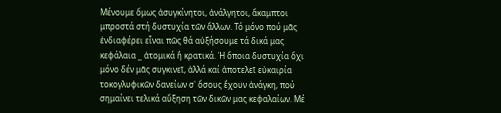Μένουμε ὅμως ἀσυγκίνητοι, ἀνάλγητοι, ἄκαμπτοι μπροστά στή δυστυχία τῶν ἄλλων. Τό μόνο πού μᾶς ἐνδιαφέρει εἶναι πῶς θά αὐξήσουμε τά δικά μας κεφάλαια _ ἀτομικά ἤ κρατικά. Ἡ ὅποια δυστυχία ὄχι μόνο δέν μᾶς συγκινεῖ, ἀλλά καί ἀποτελεῖ εὐκαιρία τοκογλυφικῶν δανείων σ᾿ ὅσους ἔχουν ἀνάγκη, πού σημαίνει τελικά αὔξηση τῶν δικῶν μας κεφαλαίων. Μέ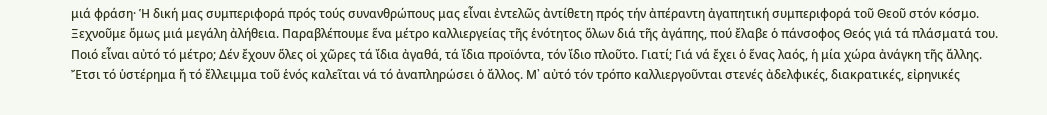μιά φράση· Ἡ δική μας συμπεριφορά πρός τούς συνανθρώπους μας εἶναι ἐντελῶς ἀντίθετη πρός τήν ἀπέραντη ἀγαπητική συμπεριφορά τοῦ Θεοῦ στόν κόσμο.
Ξεχνοῦμε ὅμως μιά μεγάλη ἀλήθεια. Παραβλέπουμε ἕνα μέτρο καλλιεργείας τῆς ἑνότητος ὅλων διά τῆς ἀγάπης, πού ἔλαβε ὁ πάνσοφος Θεός γιά τά πλάσματά του. Ποιό εἶναι αὐτό τό μέτρο; Δέν ἔχουν ὅλες οἱ χῶρες τά ἴδια ἀγαθά, τά ἴδια προϊόντα, τόν ἴδιο πλοῦτο. Γιατί; Γιά νά ἔχει ὁ ἕνας λαός, ἡ μία χώρα ἀνάγκη τῆς ἄλλης. Ἔτσι τό ὑστέρημα ἤ τό ἔλλειμμα τοῦ ἑνός καλεῖται νά τό ἀναπληρώσει ὁ ἄλλος. Μ᾿ αὐτό τόν τρόπο καλλιεργοῦνται στενές ἀδελφικές, διακρατικές, εἰρηνικές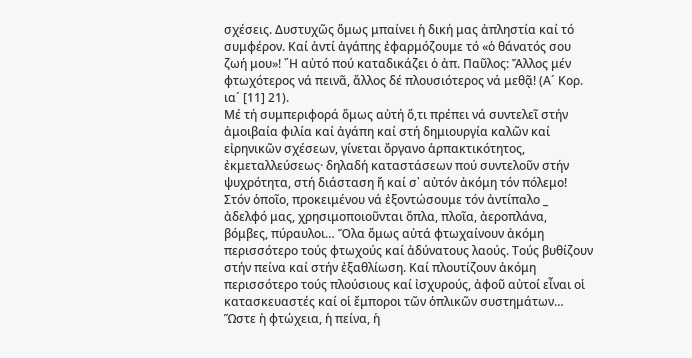σχέσεις. Δυστυχῶς ὅμως μπαίνει ἡ δική μας ἀπληστία καί τό συμφέρον. Καί ἀντί ἀγάπης ἐφαρμόζουμε τό «ὁ θάνατός σου ζωή μου»! ῎Η αὐτό πού καταδικάζει ὁ ἀπ. Παῦλος: Ἄλλος μέν φτωχότερος νά πεινᾶ, ἄλλος δέ πλουσιότερος νά μεθᾷ! (Α´ Κορ. ια´ [11] 21).
Μέ τή συμπεριφορά ὅμως αὐτή ὅ,τι πρέπει νά συντελεῖ στήν ἀμοιβαία φιλία καί ἀγάπη καί στή δημιουργία καλῶν καί εἰρηνικῶν σχέσεων, γίνεται ὄργανο ἁρπακτικότητος, ἐκμεταλλεύσεως· δηλαδή καταστάσεων πού συντελοῦν στήν ψυχρότητα, στή διάσταση ἤ καί σ᾿ αὐτόν ἀκόμη τόν πόλεμο! Στόν ὁποῖο, προκειμένου νά ἐξοντώσουμε τόν ἀντίπαλο _ ἀδελφό μας, χρησιμοποιοῦνται ὅπλα, πλοῖα, ἀεροπλάνα, βόμβες, πύραυλοι… Ὅλα ὅμως αὐτά φτωχαίνουν ἀκόμη περισσότερο τούς φτωχούς καί ἀδύνατους λαούς. Τούς βυθίζουν στήν πείνα καί στήν ἐξαθλίωση. Καί πλουτίζουν ἀκόμη περισσότερο τούς πλούσιους καί ἰσχυρούς, ἀφοῦ αὐτοί εἶναι οἱ κατασκευαστές καί οἱ ἔμποροι τῶν ὁπλικῶν συστημάτων…
Ὥστε ἡ φτώχεια, ἡ πείνα, ἡ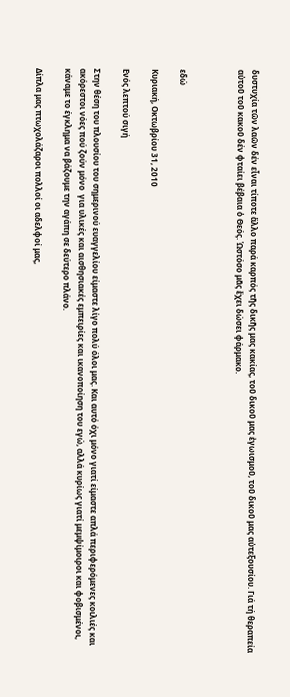δυστυχία τῶν λαῶν δέν εἶναι τίποτε ἄλλο παρά καρπός τῆς δικῆς μας κακίας, τοῦ δικοῦ μας ἐγωισμοῦ, τοῦ δικοῦ μας αὐτεξουσίου. Γιά τή θεραπεία αὐτοῦ τοῦ κακοῦ δέν φταίει βέβαια ὁ Θεός. Ὡστόσο μᾶς ἔχει δώσει φάρμακο.



εδώ

Κυριακή, Οκτωβρίου 31, 2010

Ενός λεπτού σιγή

Στην θέση του πλουσίου του σημερινού ευαγγελίου είμαστε λίγο πολύ όλοι μας. Και αυτό όχι μόνο γιατί είμαστε απλά περιφερόμενες κοιλιές και ακόρεστοι νόες πού ζούν μόνο  για υλικές και αισθησιακές εμπειρίες και ικανοποίηση του εγώ, αλλά κυρίως γιατί μεμψίμοιροι και φοβισμένοι, κάναμε το έγκλημα να βάζουμε την αγάπη σε δεύτερο πλάνο.

Δίπλα μας πτωχολάζαροι πολλοί οι αδελφοί μας,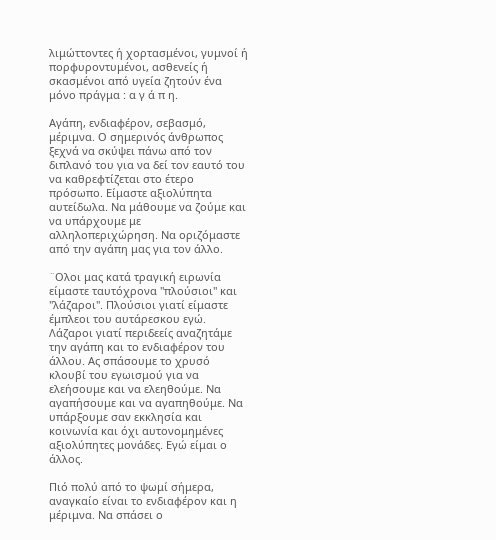λιμώττοντες ή χορτασμένοι, γυμνοί ή πορφυροντυμένοι, ασθενείς ή σκασμένοι από υγεία ζητούν ένα μόνο πράγμα : α γ ά π η.

Αγάπη, ενδιαφέρον, σεβασμό, μέριμνα. Ο σημερινός άνθρωπος ξεχνά να σκύψει πάνω από τον διπλανό του για να δεί τον εαυτό του να καθρεφτίζεται στο έτερο πρόσωπο. Είμαστε αξιολύπητα αυτείδωλα. Να μάθουμε να ζούμε και να υπάρχουμε με αλληλοπεριχώρηση. Να οριζόμαστε από την αγάπη μας για τον άλλο.

¨Ολοι μας κατά τραγική ειρωνία είμαστε ταυτόχρονα "πλούσιοι" και "λάζαροι". Πλούσιοι γιατί είμαστε έμπλεοι του αυτάρεσκου εγώ. Λάζαροι γιατί περιδεείς αναζητάμε την αγάπη και το ενδιαφέρον του άλλου. Ας σπάσουμε το χρυσό κλουβί του εγωισμού για να ελεήσουμε και να ελεηθούμε. Να αγαπήσουμε και να αγαπηθούμε. Να υπάρξουμε σαν εκκλησία και κοινωνία και όχι αυτονομημένες αξιολύπητες μονάδες. Εγώ είμαι ο άλλος.

Πιό πολύ από το ψωμί σήμερα, αναγκαίο είναι το ενδιαφέρον και η μέριμνα. Να σπάσει ο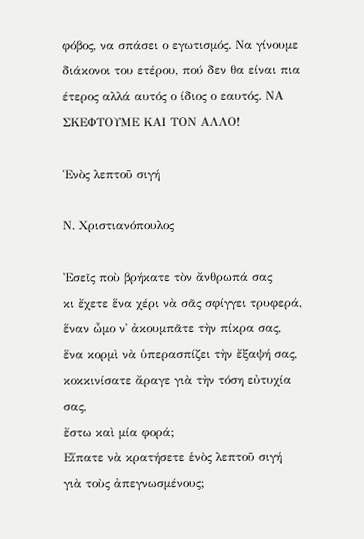φόβος, να σπάσει ο εγωτισμός. Να γίνουμε διάκονοι του ετέρου, πού δεν θα είναι πια έτερος αλλά αυτός ο ίδιος ο εαυτός. ΝΑ  ΣΚΕΦΤΟΥΜΕ ΚΑΙ ΤΟΝ ΑΛΛΟ!

Ἑνὸς λεπτοῦ σιγή

Ν. Χριστιανόπουλος

Ἐσεῖς ποὺ βρήκατε τὸν ἄνθρωπά σας
κι ἔχετε ἕνα χέρι νὰ σᾶς σφίγγει τρυφερά,
ἕναν ὦμο ν᾿ ἀκουμπᾶτε τὴν πίκρα σας,
ἕνα κορμὶ νὰ ὑπερασπίζει τὴν ἔξαψή σας,
κοκκινίσατε ἄραγε γιὰ τὴν τόση εὐτυχία σας,
ἔστω καὶ μία φορά;
Εἴπατε νὰ κρατήσετε ἑνὸς λεπτοῦ σιγή
γιὰ τοὺς ἀπεγνωσμένους;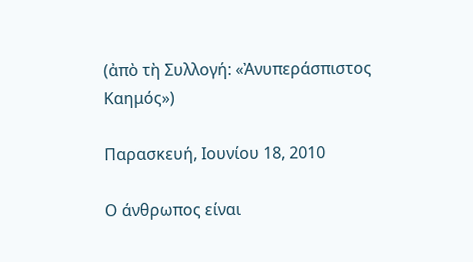(ἀπὸ τὴ Συλλογή: «Ἀνυπεράσπιστος Καημός»)

Παρασκευή, Ιουνίου 18, 2010

Ο άνθρωπος είναι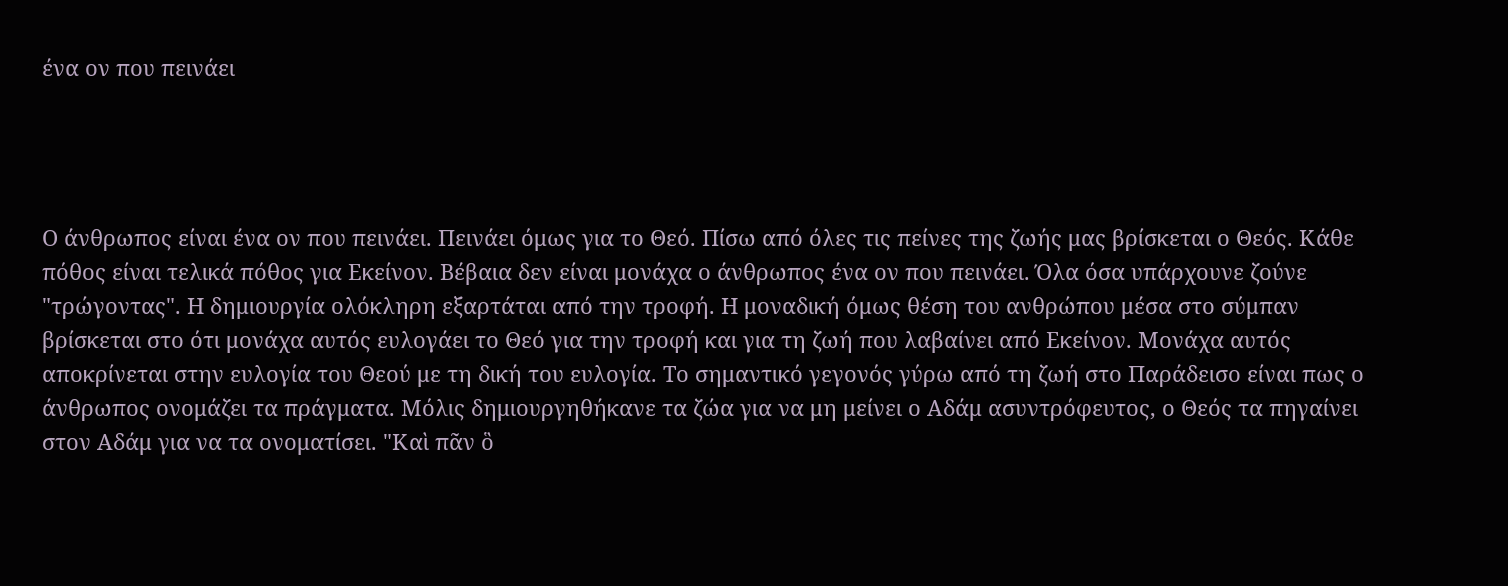ένα ον που πεινάει




Ο άνθρωπος είναι ένα ον που πεινάει. Πεινάει όμως για το Θεό. Πίσω από όλες τις πείνες της ζωής μας βρίσκεται ο Θεός. Κάθε πόθος είναι τελικά πόθος για Εκείνον. Βέβαια δεν είναι μονάχα ο άνθρωπος ένα ον που πεινάει. Όλα όσα υπάρχουνε ζούνε "τρώγοντας". Η δημιουργία ολόκληρη εξαρτάται από την τροφή. Η μοναδική όμως θέση του ανθρώπου μέσα στο σύμπαν βρίσκεται στο ότι μονάχα αυτός ευλογάει το Θεό για την τροφή και για τη ζωή που λαβαίνει από Εκείνον. Μονάχα αυτός αποκρίνεται στην ευλογία του Θεού με τη δική του ευλογία. Το σημαντικό γεγονός γύρω από τη ζωή στο Παράδεισο είναι πως ο άνθρωπος ονομάζει τα πράγματα. Μόλις δημιουργηθήκανε τα ζώα για να μη μείνει ο Αδάμ ασυντρόφευτος, ο Θεός τα πηγαίνει στον Αδάμ για να τα ονοματίσει. "Καὶ πᾶν ὃ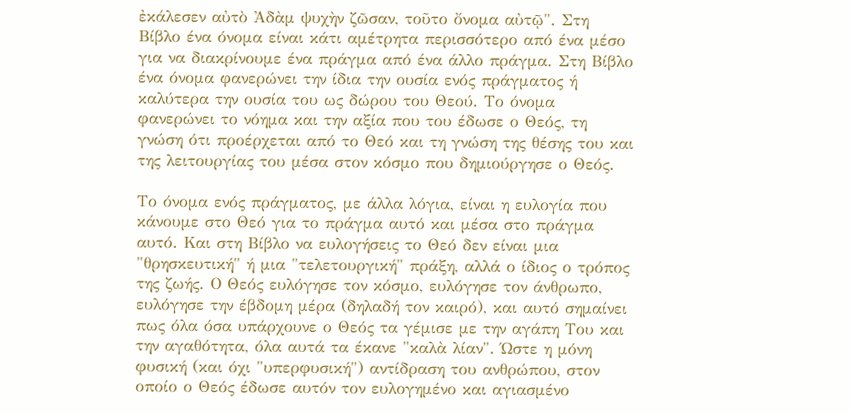ἐκάλεσεν αὐτὸ Ἀδὰμ ψυχὴν ζῶσαν, τοῦτο ὄνομα αὐτῷ". Στη Βίβλο ένα όνομα είναι κάτι αμέτρητα περισσότερο από ένα μέσο για να διακρίνουμε ένα πράγμα από ένα άλλο πράγμα. Στη Βίβλο ένα όνομα φανερώνει την ίδια την ουσία ενός πράγματος ή καλύτερα την ουσία του ως δώρου του Θεού. Το όνομα φανερώνει το νόημα και την αξία που του έδωσε ο Θεός, τη γνώση ότι προέρχεται από το Θεό και τη γνώση της θέσης του και της λειτουργίας του μέσα στον κόσμο που δημιούργησε ο Θεός.

Το όνομα ενός πράγματος, με άλλα λόγια, είναι η ευλογία που κάνουμε στο Θεό για το πράγμα αυτό και μέσα στο πράγμα αυτό. Και στη Βίβλο να ευλογήσεις το Θεό δεν είναι μια "θρησκευτική" ή μια "τελετουργική" πράξη, αλλά ο ίδιος ο τρόπος της ζωής. Ο Θεός ευλόγησε τον κόσμο, ευλόγησε τον άνθρωπο, ευλόγησε την έβδομη μέρα (δηλαδή τον καιρό), και αυτό σημαίνει πως όλα όσα υπάρχουνε ο Θεός τα γέμισε με την αγάπη Του και την αγαθότητα, όλα αυτά τα έκανε "καλὰ λίαν". Ώστε η μόνη φυσική (και όχι "υπερφυσική") αντίδραση του ανθρώπου, στον οποίο ο Θεός έδωσε αυτόν τον ευλογημένο και αγιασμένο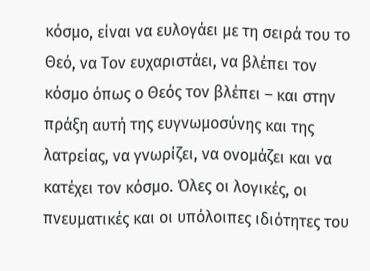κόσμο, είναι να ευλογάει με τη σειρά του το Θεό, να Τον ευχαριστάει, να βλέπει τον κόσμο όπως ο Θεός τον βλέπει – και στην πράξη αυτή της ευγνωμοσύνης και της λατρείας, να γνωρίζει, να ονομάζει και να κατέχει τον κόσμο. Όλες οι λογικές, οι πνευματικές και οι υπόλοιπες ιδιότητες του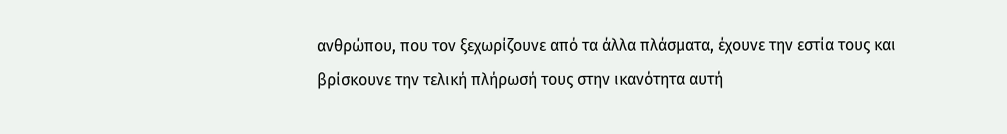ανθρώπου, που τον ξεχωρίζουνε από τα άλλα πλάσματα, έχουνε την εστία τους και βρίσκουνε την τελική πλήρωσή τους στην ικανότητα αυτή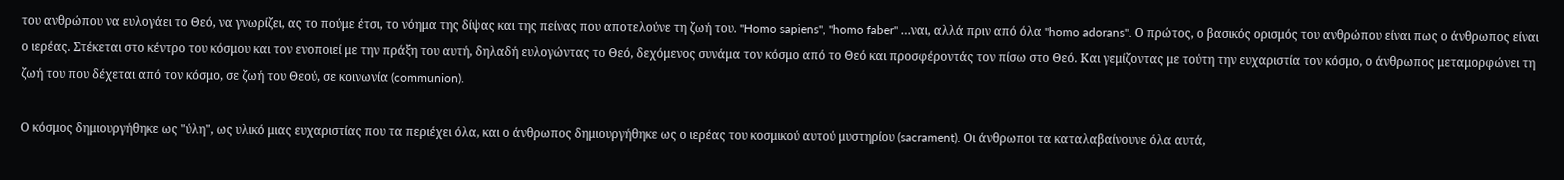του ανθρώπου να ευλογάει το Θεό, να γνωρίζει, ας το πούμε έτσι, το νόημα της δίψας και της πείνας που αποτελούνε τη ζωή του. "Homo sapiens", "homo faber" …ναι, αλλά πριν από όλα "homo adorans". Ο πρώτος, ο βασικός ορισμός του ανθρώπου είναι πως ο άνθρωπος είναι ο ιερέας. Στέκεται στο κέντρο του κόσμου και τον ενοποιεί με την πράξη του αυτή, δηλαδή ευλογώντας το Θεό, δεχόμενος συνάμα τον κόσμο από το Θεό και προσφέροντάς τον πίσω στο Θεό. Και γεμίζοντας με τούτη την ευχαριστία τον κόσμο, ο άνθρωπος μεταμορφώνει τη ζωή του που δέχεται από τον κόσμο, σε ζωή του Θεού, σε κοινωνία (communion).

Ο κόσμος δημιουργήθηκε ως "ύλη", ως υλικό μιας ευχαριστίας που τα περιέχει όλα, και ο άνθρωπος δημιουργήθηκε ως ο ιερέας του κοσμικού αυτού μυστηρίου (sacrament). Οι άνθρωποι τα καταλαβαίνουνε όλα αυτά,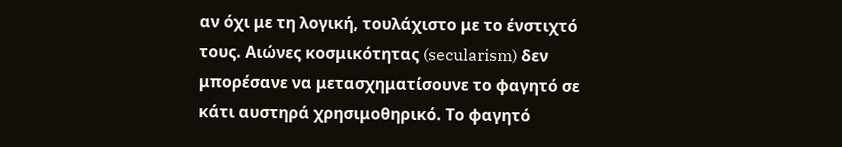αν όχι με τη λογική, τουλάχιστο με το ένστιχτό τους. Αιώνες κοσμικότητας (secularism) δεν μπορέσανε να μετασχηματίσουνε το φαγητό σε κάτι αυστηρά χρησιμοθηρικό. Το φαγητό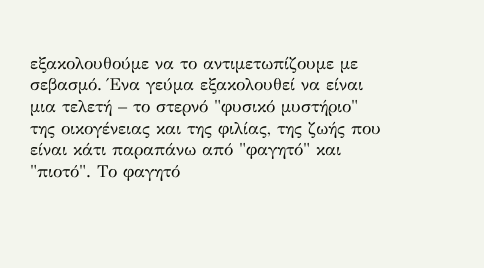εξακολουθούμε να το αντιμετωπίζουμε με σεβασμό. Ένα γεύμα εξακολουθεί να είναι μια τελετή – το στερνό "φυσικό μυστήριο" της οικογένειας και της φιλίας, της ζωής που είναι κάτι παραπάνω από "φαγητό" και "πιοτό". Το φαγητό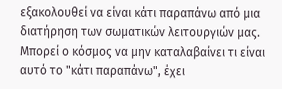εξακολουθεί να είναι κάτι παραπάνω από μια διατήρηση των σωματικών λειτουργιών μας. Μπορεί ο κόσμος να μην καταλαβαίνει τι είναι αυτό το "κάτι παραπάνω", έχει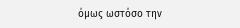όμως ωστόσο την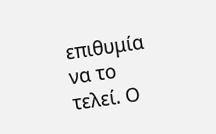επιθυμία να το τελεί. Ο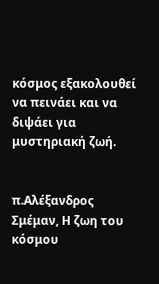κόσμος εξακολουθεί να πεινάει και να διψάει για μυστηριακή ζωή.


π.Αλέξανδρος Σμέμαν, Η ζωη του κόσμου